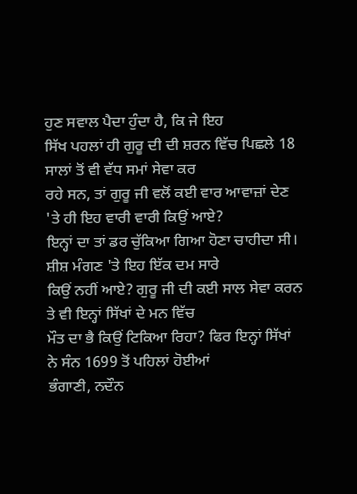ਹੁਣ ਸਵਾਲ ਪੈਦਾ ਹੁੰਦਾ ਹੈ, ਕਿ ਜੇ ਇਹ
ਸਿੱਖ ਪਹਲਾਂ ਹੀ ਗੁਰੂ ਦੀ ਦੀ ਸ਼ਰਨ ਵਿੱਚ ਪਿਛਲੇ 18 ਸਾਲਾਂ ਤੋਂ ਵੀ ਵੱਧ ਸਮਾਂ ਸੇਵਾ ਕਰ
ਰਹੇ ਸਨ, ਤਾਂ ਗੁਰੂ ਜੀ ਵਲੋਂ ਕਈ ਵਾਰ ਆਵਾਜ਼ਾਂ ਦੇਣ 'ਤੇ ਹੀ ਇਹ ਵਾਰੀ ਵਾਰੀ ਕਿਉਂ ਆਏ?
ਇਨ੍ਹਾਂ ਦਾ ਤਾਂ ਡਰ ਚੁੱਕਿਆ ਗਿਆ ਹੋਣਾ ਚਾਹੀਦਾ ਸੀ। ਸ਼ੀਸ਼ ਮੰਗਣ 'ਤੇ ਇਹ ਇੱਕ ਦਮ ਸਾਰੇ
ਕਿਉਂ ਨਹੀਂ ਆਏ? ਗੁਰੂ ਜੀ ਦੀ ਕਈ ਸਾਲ ਸੇਵਾ ਕਰਨ ਤੇ ਵੀ ਇਨ੍ਹਾਂ ਸਿੱਖਾਂ ਦੇ ਮਨ ਵਿੱਚ
ਮੌਤ ਦਾ ਭੈ ਕਿਉਂ ਟਿਕਿਆ ਰਿਹਾ? ਫਿਰ ਇਨ੍ਹਾਂ ਸਿੱਖਾਂ ਨੇ ਸੰਨ 1699 ਤੋਂ ਪਹਿਲਾਂ ਹੋਈਆਂ
ਭੰਗਾਣੀ, ਨਦੌਨ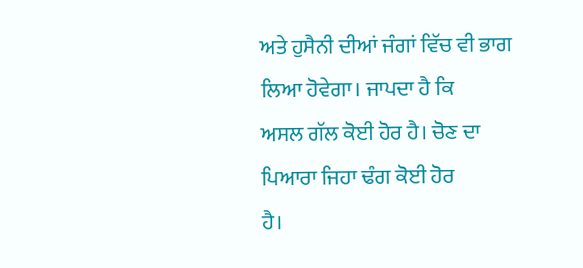ਅਤੇ ਹੁਸੈਨੀ ਦੀਆਂ ਜੰਗਾਂ ਵਿੱਚ ਵੀ ਭਾਗ ਲਿਆ ਹੋਵੇਗਾ। ਜਾਪਦਾ ਹੈ ਕਿ
ਅਸਲ ਗੱਲ ਕੋਈ ਹੋਰ ਹੈ। ਚੋਣ ਦਾ ਪਿਆਰਾ ਜਿਹਾ ਢੰਗ ਕੋਈ ਹੋਰ
ਹੈ।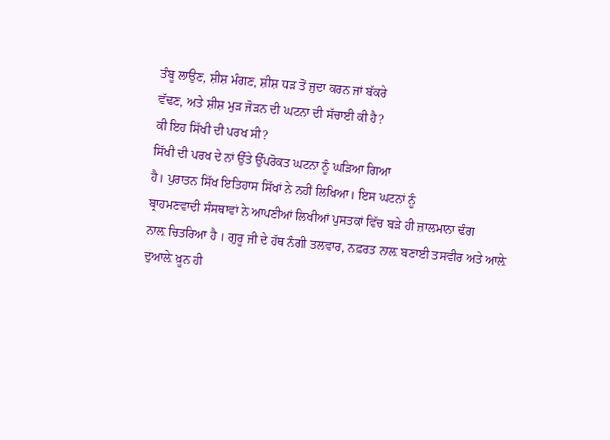ਤੰਬੂ ਲਾਉਣ, ਸ਼ੀਸ਼ ਮੰਗਣ, ਸ਼ੀਸ਼ ਧੜ ਤੋਂ ਜੁਦਾ ਕਰਨ ਜਾਂ ਬੱਕਰੇ
ਵੱਢਣ, ਅਤੇ ਸ਼ੀਸ਼ ਮੁੜ ਜੋੜਨ ਦੀ ਘਟਨਾ ਦੀ ਸੱਚਾਈ ਕੀ ਹੈ?
ਕੀ ਇਹ ਸਿੱਖੀ ਦੀ ਪਰਖ ਸੀ?
ਸਿੱਖੀ ਦੀ ਪਰਖ ਦੇ ਨਾਂ ਉੱਤੇ ਉੱਪਰੋਕਤ ਘਟਨਾ ਨੂੰ ਘੜਿਆ ਗਿਆ
ਹੈ। ਪੁਰਾਤਨ ਸਿੱਖ ਇਤਿਹਾਸ ਸਿੱਖਾਂ ਨੇ ਨਹੀਂ ਲਿਖਿਆ। ਇਸ ਘਟਨਾਂ ਨੂੰ
ਬ੍ਰਾਹਮਣਵਾਦੀ ਸੰਸਥਾਵਾਂ ਨੇ ਆਪਣੀਆਂ ਲਿਖੀਆਂ ਪੁਸਤਕਾਂ ਵਿੱਚ ਬੜੇ ਹੀ ਜ਼ਾਲਮਾਨਾ ਢੰਗ
ਨਾਲ਼ ਚਿਤਰਿਆ ਹੈ । ਗੁਰੂ ਜੀ ਦੇ ਹੱਥ ਨੰਗੀ ਤਲਵਾਰ, ਨਫ਼ਰਤ ਨਾਲ਼ ਬਣਾਈ ਤਸਵੀਰ ਅਤੇ ਆਲ਼ੇ
ਦੁਆਲ਼ੇ ਖ਼ੂਨ ਹੀ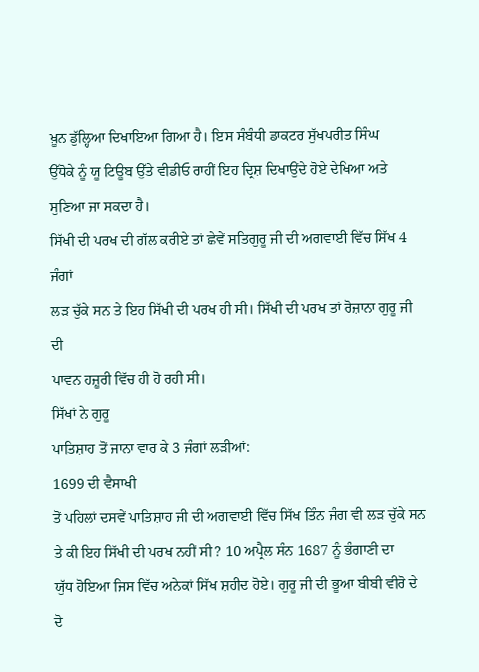ਖ਼ੂਨ ਡੁੱਲ੍ਹਿਆ ਦਿਖਾਇਆ ਗਿਆ ਹੈ। ਇਸ ਸੰਬੰਧੀ ਡਾਕਟਰ ਸੁੱਖਪਰੀਤ ਸਿੰਘ
ਉੱਧੋਕੇ ਨੂੰ ਯੂ ਟਿਊਬ ਉੱਤੇ ਵੀਡੀਓ ਰਾਹੀਂ ਇਹ ਦ੍ਰਿਸ਼ ਦਿਖਾਉਂਦੇ ਹੋਏ ਦੇਖਿਆ ਅਤੇ
ਸੁਣਿਆ ਜਾ ਸਕਦਾ ਹੈ।
ਸਿੱਖੀ ਦੀ ਪਰਖ ਦੀ ਗੱਲ ਕਰੀਏ ਤਾਂ ਛੇਵੇਂ ਸਤਿਗੁਰੂ ਜੀ ਦੀ ਅਗਵਾਈ ਵਿੱਚ ਸਿੱਖ 4 ਜੰਗਾਂ
ਲੜ ਚੁੱਕੇ ਸਨ ਤੇ ਇਹ ਸਿੱਖੀ ਦੀ ਪਰਖ ਹੀ ਸੀ। ਸਿੱਖੀ ਦੀ ਪਰਖ ਤਾਂ ਰੋਜ਼ਾਨਾ ਗੁਰੂ ਜੀ ਦੀ
ਪਾਵਨ ਹਜ਼ੂਰੀ ਵਿੱਚ ਹੀ ਹੋ ਰਹੀ ਸੀ।
ਸਿੱਖਾਂ ਨੇ ਗੁਰੂ
ਪਾਤਿਸ਼ਾਹ ਤੋਂ ਜਾਨਾ ਵਾਰ ਕੇ 3 ਜੰਗਾਂ ਲੜੀਆਂ:
1699 ਦੀ ਵੈਸਾਖੀ
ਤੋਂ ਪਹਿਲਾਂ ਦਸਵੇਂ ਪਾਤਿਸ਼ਾਹ ਜੀ ਦੀ ਅਗਵਾਈ ਵਿੱਚ ਸਿੱਖ ਤਿੰਨ ਜੰਗ ਵੀ ਲੜ ਚੁੱਕੇ ਸਨ
ਤੇ ਕੀ ਇਹ ਸਿੱਖੀ ਦੀ ਪਰਖ ਨਹੀਂ ਸੀ? 10 ਅਪ੍ਰੈਲ ਸੰਨ 1687 ਨੂੰ ਭੰਗਾਣੀ ਦਾ
ਯੁੱਧ ਹੋਇਆ ਜਿਸ ਵਿੱਚ ਅਨੇਕਾਂ ਸਿੱਖ ਸ਼ਹੀਦ ਹੋਏ। ਗੁਰੂ ਜੀ ਦੀ ਭੂਆ ਬੀਬੀ ਵੀਰੋ ਦੇ ਦੋ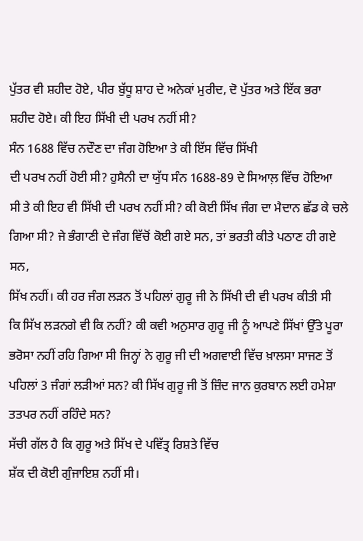ਪੁੱਤਰ ਵੀ ਸ਼ਹੀਦ ਹੋਏ, ਪੀਰ ਬੁੱਧੂ ਸ਼ਾਹ ਦੇ ਅਨੇਕਾਂ ਮੁਰੀਦ, ਦੋ ਪੁੱਤਰ ਅਤੇ ਇੱਕ ਭਰਾ
ਸ਼ਹੀਦ ਹੋਏ। ਕੀ ਇਹ ਸਿੱਖੀ ਦੀ ਪਰਖ ਨਹੀਂ ਸੀ?
ਸੰਨ 1688 ਵਿੱਚ ਨਦੌਣ ਦਾ ਜੰਗ ਹੋਇਆ ਤੇ ਕੀ ਇੱਸ ਵਿੱਚ ਸਿੱਖੀ
ਦੀ ਪਰਖ ਨਹੀਂ ਹੋਈ ਸੀ? ਹੁਸੈਨੀ ਦਾ ਯੁੱਧ ਸੰਨ 1688-89 ਦੇ ਸਿਆਲ਼ ਵਿੱਚ ਹੋਇਆ
ਸੀ ਤੇ ਕੀ ਇਹ ਵੀ ਸਿੱਖੀ ਦੀ ਪਰਖ ਨਹੀਂ ਸੀ? ਕੀ ਕੋਈ ਸਿੱਖ ਜੰਗ ਦਾ ਮੈਦਾਨ ਛੱਡ ਕੇ ਚਲੇ
ਗਿਆ ਸੀ? ਜੇ ਭੰਗਾਣੀ ਦੇ ਜੰਗ ਵਿੱਚੋਂ ਕੋਈ ਗਏ ਸਨ, ਤਾਂ ਭਰਤੀ ਕੀਤੇ ਪਠਾਣ ਹੀ ਗਏ ਸਨ,
ਸਿੱਖ ਨਹੀਂ। ਕੀ ਹਰ ਜੰਗ ਲੜਨ ਤੋਂ ਪਹਿਲਾਂ ਗੁਰੂ ਜੀ ਨੇ ਸਿੱਖੀ ਦੀ ਵੀ ਪਰਖ ਕੀਤੀ ਸੀ
ਕਿ ਸਿੱਖ ਲੜਨਗੇ ਵੀ ਕਿ ਨਹੀਂ? ਕੀ ਕਵੀ ਅਨੁਸਾਰ ਗੁਰੂ ਜੀ ਨੂੰ ਆਪਣੇ ਸਿੱਖਾਂ ਉੱਤੇ ਪੂਰਾ
ਭਰੋਸਾ ਨਹੀਂ ਰਹਿ ਗਿਆ ਸੀ ਜਿਨ੍ਹਾਂ ਨੇ ਗੁਰੂ ਜੀ ਦੀ ਅਗਵਾਈ ਵਿੱਚ ਖ਼ਾਲਸਾ ਸਾਜਣ ਤੋਂ
ਪਹਿਲਾਂ 3 ਜੰਗਾਂ ਲੜੀਆਂ ਸਨ? ਕੀ ਸਿੱਖ ਗੁਰੂ ਜੀ ਤੋਂ ਜ਼ਿੰਦ ਜਾਨ ਕੁਰਬਾਨ ਲਈ ਹਮੇਸ਼ਾ
ਤਤਪਰ ਨਹੀਂ ਰਹਿੰਦੇ ਸਨ?
ਸੱਚੀ ਗੱਲ ਹੈ ਕਿ ਗੁਰੂ ਅਤੇ ਸਿੱਖ ਦੇ ਪਵਿੱਤ੍ਰ ਰਿਸ਼ਤੇ ਵਿੱਚ
ਸ਼ੱਕ ਦੀ ਕੋਈ ਗੁੰਜਾਇਸ਼ ਨਹੀਂ ਸੀ।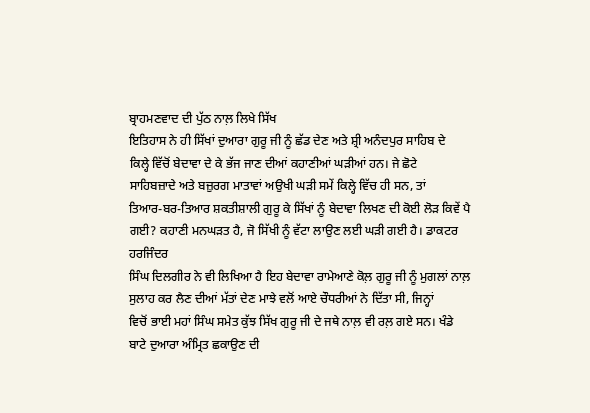ਬ੍ਰਾਹਮਣਵਾਦ ਦੀ ਪੁੱਠ ਨਾਲ਼ ਲਿਖੇ ਸਿੱਖ
ਇਤਿਹਾਸ ਨੇ ਹੀ ਸਿੱਖਾਂ ਦੁਆਰਾ ਗੁਰੂ ਜੀ ਨੂੰ ਛੱਡ ਦੇਣ ਅਤੇ ਸ਼੍ਰੀ ਅਨੰਦਪੁਰ ਸਾਹਿਬ ਦੇ
ਕਿਲ੍ਹੇ ਵਿੱਚੋਂ ਬੇਦਾਵਾ ਦੇ ਕੇ ਭੱਜ ਜਾਣ ਦੀਆਂ ਕਹਾਣੀਆਂ ਘੜੀਆਂ ਹਨ। ਜੇ ਛੋਟੇ
ਸਾਹਿਬਜ਼ਾਦੇ ਅਤੇ ਬਜ਼ੁਰਗ ਮਾਤਾਵਾਂ ਅਉਖੀ ਘੜੀ ਸਮੇਂ ਕਿਲ੍ਹੇ ਵਿੱਚ ਹੀ ਸਨ, ਤਾਂ
ਤਿਆਰ-ਬਰ-ਤਿਆਰ ਸ਼ਕਤੀਸ਼ਾਲੀ ਗੁਰੂ ਕੇ ਸਿੱਖਾਂ ਨੂੰ ਬੇਦਾਵਾ ਲਿਖਣ ਦੀ ਕੋਈ ਲੋੜ ਕਿਵੇਂ ਪੈ
ਗਈ? ਕਹਾਣੀ ਮਨਘੜਤ ਹੈ, ਜੋ ਸਿੱਖੀ ਨੂੰ ਵੱਟਾ ਲਾਉਣ ਲਈ ਘੜੀ ਗਈ ਹੈ। ਡਾਕਟਰ ਹਰਜਿੰਦਰ
ਸਿੰਘ ਦਿਲਗੀਰ ਨੇ ਵੀ ਲਿਖਿਆ ਹੈ ਇਹ ਬੇਦਾਵਾ ਰਾਮੇਆਣੇ ਕੋਲ਼ ਗੁਰੂ ਜੀ ਨੂੰ ਮੁਗਲਾਂ ਨਾਲ਼
ਸੁਲਾਹ ਕਰ ਲੈਣ ਦੀਆਂ ਮੱਤਾਂ ਦੇਣ ਮਾਝੇ ਵਲੋਂ ਆਏ ਚੌਧਰੀਆਂ ਨੇ ਦਿੱਤਾ ਸੀ, ਜਿਨ੍ਹਾਂ
ਵਿਚੋਂ ਭਾਈ ਮਹਾਂ ਸਿੰਘ ਸਮੇਤ ਕੁੱਝ ਸਿੱਖ ਗੁਰੂ ਜੀ ਦੇ ਜਥੇ ਨਾਲ਼ ਵੀ ਰਲ਼ ਗਏ ਸਨ। ਖੰਡੇ
ਬਾਟੇ ਦੁਆਰਾ ਅੰਮ੍ਰਿਤ ਛਕਾਉਣ ਦੀ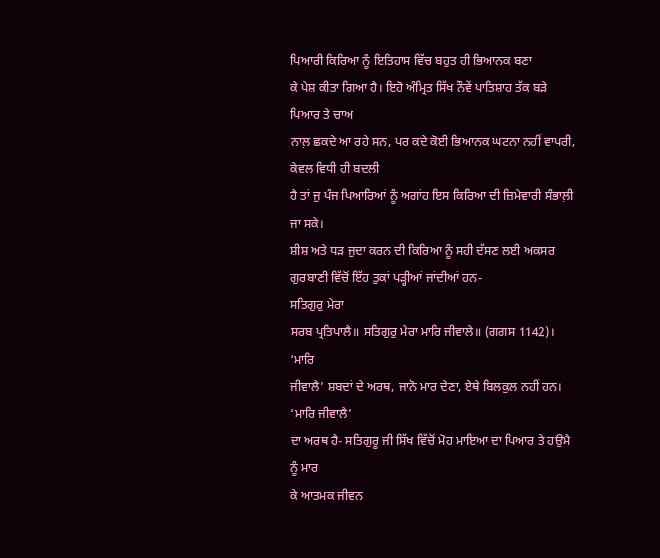ਪਿਆਰੀ ਕਿਰਿਆ ਨੂੰ ਇਤਿਹਾਸ ਵਿੱਚ ਬਹੁਤ ਹੀ ਭਿਆਨਕ ਬਣਾ
ਕੇ ਪੇਸ਼ ਕੀਤਾ ਗਿਆ ਹੈ। ਇਹੋ ਅੰਮ੍ਰਿਤ ਸਿੱਖ ਨੌਵੇਂ ਪਾਤਿਸ਼ਾਹ ਤੱਕ ਬੜੇ ਪਿਆਰ ਤੇ ਚਾਅ
ਨਾਲ਼ ਛਕਦੇ ਆ ਰਹੇ ਸਨ, ਪਰ ਕਦੇ ਕੋਈ ਭਿਆਨਕ ਘਟਨਾ ਨਹੀਂ ਵਾਪਰੀ, ਕੇਵਲ ਵਿਧੀ ਹੀ ਬਦਲੀ
ਹੈ ਤਾਂ ਜੁ ਪੰਜ ਪਿਆਰਿਆਂ ਨੂੰ ਅਗਾਂਹ ਇਸ ਕਿਰਿਆ ਦੀ ਜ਼ਿਮੇਵਾਰੀ ਸੰਭਾਲ਼ੀ ਜਾ ਸਕੇ।
ਸ਼ੀਸ਼ ਅਤੇ ਧੜ ਜੁਦਾ ਕਰਨ ਦੀ ਕਿਰਿਆ ਨੂੰ ਸਹੀ ਦੱਸਣ ਲਈ ਅਕਸਰ
ਗੁਰਬਾਣੀ ਵਿੱਚੋਂ ਇੱਹ ਤੁਕਾਂ ਪੜ੍ਹੀਆਂ ਜਾਂਦੀਆਂ ਹਨ-
ਸਤਿਗੁਰੁ ਮੇਰਾ
ਸਰਬ ਪ੍ਰਤਿਪਾਲੈ॥ ਸਤਿਗੁਰੁ ਮੇਰਾ ਮਾਰਿ ਜੀਵਾਲੇ॥ (ਗਗਸ 1142)। ‘ਮਾਰਿ
ਜੀਵਾਲੈ’ ਸ਼ਬਦਾਂ ਦੇ ਅਰਥ, ਜਾਨੋ ਮਾਰ ਦੇਣਾ, ਏਥੇ ਬਿਲਕੁਲ ਨਹੀਂ ਹਨ। ‘ਮਾਰਿ ਜੀਵਾਲੈ’
ਦਾ ਅਰਥ ਹੈ- ਸਤਿਗੁਰੂ ਜੀ ਸਿੱਖ ਵਿੱਚੋਂ ਮੋਹ ਮਾਇਆ ਦਾ ਪਿਆਰ ਤੇ ਹਉਮੈ ਨੂੰ ਮਾਰ
ਕੇ ਆਤਮਕ ਜੀਵਨ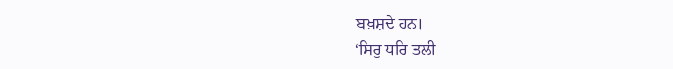ਬਖ਼ਸ਼ਦੇ ਹਨ।
‘ਸਿਰੁ ਧਰਿ ਤਲੀ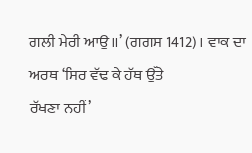ਗਲੀ ਮੇਰੀ ਆਉ॥’ (ਗਗਸ 1412)। ਵਾਕ ਦਾ ਅਰਥ ‘ਸਿਰ ਵੱਢ ਕੇ ਹੱਥ ਉੱਤੇ
ਰੱਖਣਾ ਨਹੀਂ’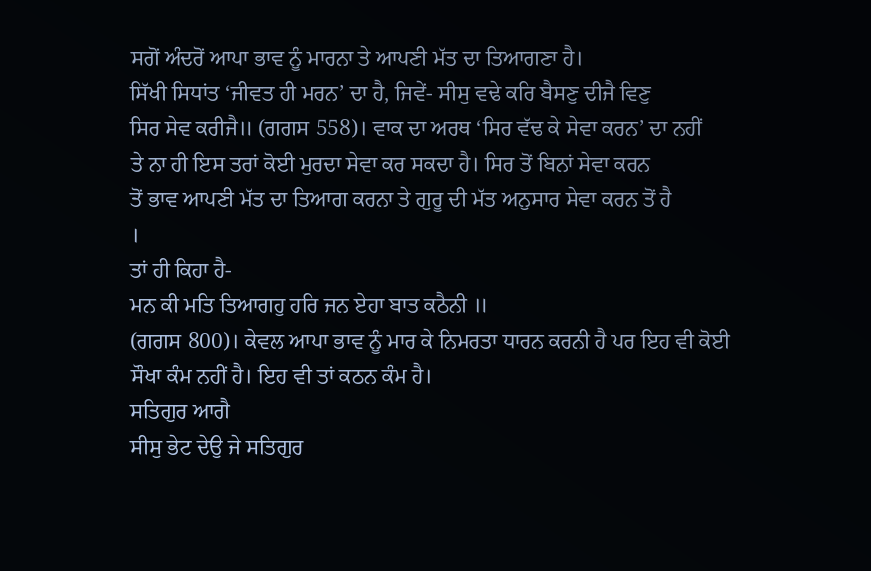ਸਗੋਂ ਅੰਦਰੋਂ ਆਪਾ ਭਾਵ ਨੂੰ ਮਾਰਨਾ ਤੇ ਆਪਣੀ ਮੱਤ ਦਾ ਤਿਆਗਣਾ ਹੈ।
ਸਿੱਖੀ ਸਿਧਾਂਤ ‘ਜੀਵਤ ਹੀ ਮਰਨ’ ਦਾ ਹੈ, ਜਿਵੇਂ- ਸੀਸੁ ਵਢੇ ਕਰਿ ਬੈਸਣੁ ਦੀਜੈ ਵਿਣੁ
ਸਿਰ ਸੇਵ ਕਰੀਜੈ॥ (ਗਗਸ 558)। ਵਾਕ ਦਾ ਅਰਥ ‘ਸਿਰ ਵੱਢ ਕੇ ਸੇਵਾ ਕਰਨ’ ਦਾ ਨਹੀਂ
ਤੇ ਨਾ ਹੀ ਇਸ ਤਰਾਂ ਕੋਈ ਮੁਰਦਾ ਸੇਵਾ ਕਰ ਸਕਦਾ ਹੈ। ਸਿਰ ਤੋਂ ਬਿਨਾਂ ਸੇਵਾ ਕਰਨ
ਤੋਂ ਭਾਵ ਆਪਣੀ ਮੱਤ ਦਾ ਤਿਆਗ ਕਰਨਾ ਤੇ ਗੁਰੂ ਦੀ ਮੱਤ ਅਨੁਸਾਰ ਸੇਵਾ ਕਰਨ ਤੋਂ ਹੈ
।
ਤਾਂ ਹੀ ਕਿਹਾ ਹੈ-
ਮਨ ਕੀ ਮਤਿ ਤਿਆਗਹੁ ਹਰਿ ਜਨ ਏਹਾ ਬਾਤ ਕਠੈਨੀ ॥
(ਗਗਸ 800)। ਕੇਵਲ ਆਪਾ ਭਾਵ ਨੂੰ ਮਾਰ ਕੇ ਨਿਮਰਤਾ ਧਾਰਨ ਕਰਨੀ ਹੈ ਪਰ ਇਹ ਵੀ ਕੋਈ
ਸੌਖਾ ਕੰਮ ਨਹੀਂ ਹੈ। ਇਹ ਵੀ ਤਾਂ ਕਠਨ ਕੰਮ ਹੈ।
ਸਤਿਗੁਰ ਆਗੈ
ਸੀਸੁ ਭੇਟ ਦੇਉ ਜੇ ਸਤਿਗੁਰ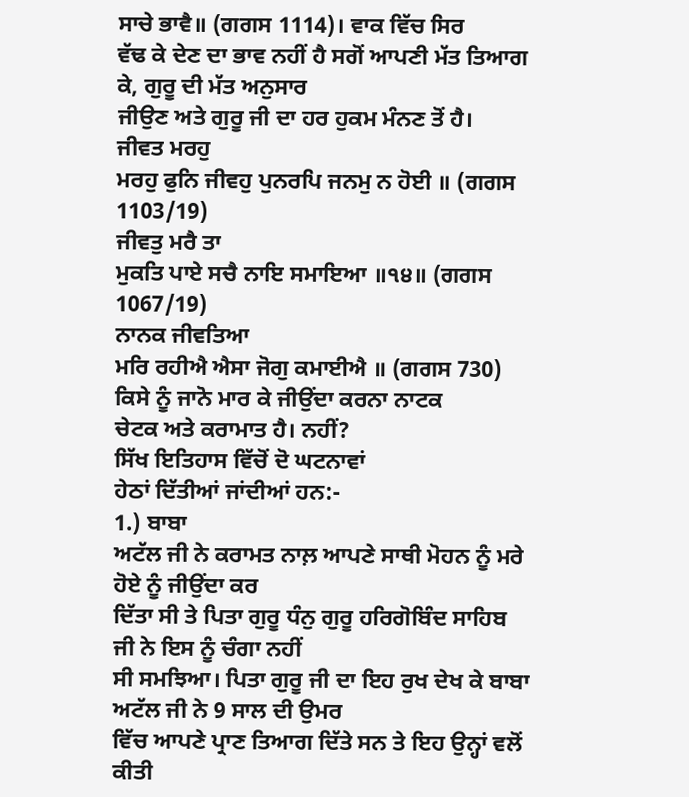ਸਾਚੇ ਭਾਵੈ॥ (ਗਗਸ 1114)। ਵਾਕ ਵਿੱਚ ਸਿਰ
ਵੱਢ ਕੇ ਦੇਣ ਦਾ ਭਾਵ ਨਹੀਂ ਹੈ ਸਗੋਂ ਆਪਣੀ ਮੱਤ ਤਿਆਗ ਕੇ, ਗੁਰੂ ਦੀ ਮੱਤ ਅਨੁਸਾਰ
ਜੀਉਣ ਅਤੇ ਗੁਰੂ ਜੀ ਦਾ ਹਰ ਹੁਕਮ ਮੰਨਣ ਤੋਂ ਹੈ।
ਜੀਵਤ ਮਰਹੁ
ਮਰਹੁ ਫੁਨਿ ਜੀਵਹੁ ਪੁਨਰਪਿ ਜਨਮੁ ਨ ਹੋਈ ॥ (ਗਗਸ 1103/19)
ਜੀਵਤੁ ਮਰੈ ਤਾ
ਮੁਕਤਿ ਪਾਏ ਸਚੈ ਨਾਇ ਸਮਾਇਆ ॥੧੪॥ (ਗਗਸ 1067/19)
ਨਾਨਕ ਜੀਵਤਿਆ
ਮਰਿ ਰਹੀਐ ਐਸਾ ਜੋਗੁ ਕਮਾਈਐ ॥ (ਗਗਸ 730)
ਕਿਸੇ ਨੂੰ ਜਾਨੋ ਮਾਰ ਕੇ ਜੀਉਂਦਾ ਕਰਨਾ ਨਾਟਕ
ਚੇਟਕ ਅਤੇ ਕਰਾਮਾਤ ਹੈ। ਨਹੀਂ?
ਸਿੱਖ ਇਤਿਹਾਸ ਵਿੱਚੋਂ ਦੋ ਘਟਨਾਵਾਂ
ਹੇਠਾਂ ਦਿੱਤੀਆਂ ਜਾਂਦੀਆਂ ਹਨ:-
1.) ਬਾਬਾ
ਅਟੱਲ ਜੀ ਨੇ ਕਰਾਮਤ ਨਾਲ਼ ਆਪਣੇ ਸਾਥੀ ਮੋਹਨ ਨੂੰ ਮਰੇ ਹੋਏ ਨੂੰ ਜੀਉਂਦਾ ਕਰ
ਦਿੱਤਾ ਸੀ ਤੇ ਪਿਤਾ ਗੁਰੂ ਧੰਨੁ ਗੁਰੂ ਹਰਿਗੋਬਿੰਦ ਸਾਹਿਬ ਜੀ ਨੇ ਇਸ ਨੂੰ ਚੰਗਾ ਨਹੀਂ
ਸੀ ਸਮਝਿਆ। ਪਿਤਾ ਗੁਰੂ ਜੀ ਦਾ ਇਹ ਰੁਖ ਦੇਖ ਕੇ ਬਾਬਾ ਅਟੱਲ ਜੀ ਨੇ 9 ਸਾਲ ਦੀ ਉਮਰ
ਵਿੱਚ ਆਪਣੇ ਪ੍ਰਾਣ ਤਿਆਗ ਦਿੱਤੇ ਸਨ ਤੇ ਇਹ ਉਨ੍ਹਾਂ ਵਲੋਂ ਕੀਤੀ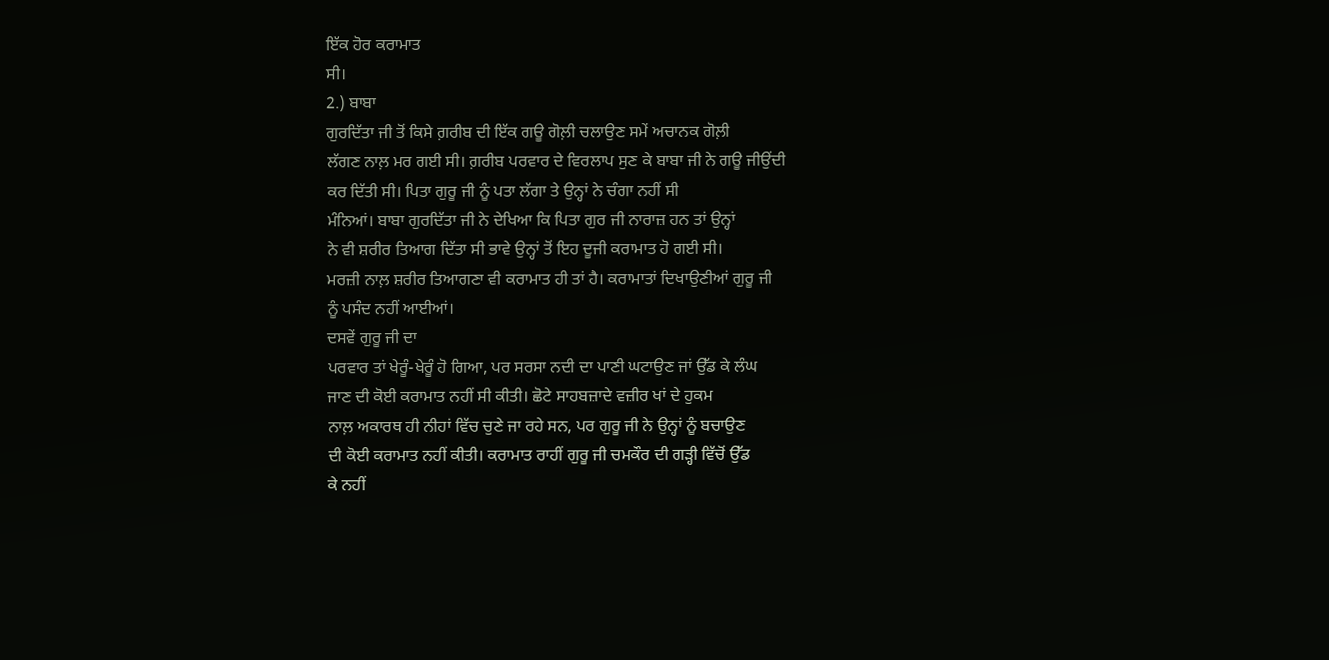ਇੱਕ ਹੋਰ ਕਰਾਮਾਤ
ਸੀ।
2.) ਬਾਬਾ
ਗੁਰਦਿੱਤਾ ਜੀ ਤੋਂ ਕਿਸੇ ਗ਼ਰੀਬ ਦੀ ਇੱਕ ਗਊ ਗੋਲ਼ੀ ਚਲਾਉਣ ਸਮੇਂ ਅਚਾਨਕ ਗੋਲ਼ੀ
ਲੱਗਣ ਨਾਲ਼ ਮਰ ਗਈ ਸੀ। ਗ਼ਰੀਬ ਪਰਵਾਰ ਦੇ ਵਿਰਲਾਪ ਸੁਣ ਕੇ ਬਾਬਾ ਜੀ ਨੇ ਗਊ ਜੀਉਂਦੀ
ਕਰ ਦਿੱਤੀ ਸੀ। ਪਿਤਾ ਗੁਰੂ ਜੀ ਨੂੰ ਪਤਾ ਲੱਗਾ ਤੇ ਉਨ੍ਹਾਂ ਨੇ ਚੰਗਾ ਨਹੀਂ ਸੀ
ਮੰਨਿਆਂ। ਬਾਬਾ ਗੁਰਦਿੱਤਾ ਜੀ ਨੇ ਦੇਖਿਆ ਕਿ ਪਿਤਾ ਗੁਰ ਜੀ ਨਾਰਾਜ਼ ਹਨ ਤਾਂ ਉਨ੍ਹਾਂ
ਨੇ ਵੀ ਸ਼ਰੀਰ ਤਿਆਗ ਦਿੱਤਾ ਸੀ ਭਾਵੇ ਉਨ੍ਹਾਂ ਤੋਂ ਇਹ ਦੂਜੀ ਕਰਾਮਾਤ ਹੋ ਗਈ ਸੀ।
ਮਰਜ਼ੀ ਨਾਲ਼ ਸ਼ਰੀਰ ਤਿਆਗਣਾ ਵੀ ਕਰਾਮਾਤ ਹੀ ਤਾਂ ਹੈ। ਕਰਾਮਾਤਾਂ ਦਿਖਾਉਣੀਆਂ ਗੁਰੂ ਜੀ
ਨੂੰ ਪਸੰਦ ਨਹੀਂ ਆਈਆਂ।
ਦਸਵੇਂ ਗੁਰੂ ਜੀ ਦਾ
ਪਰਵਾਰ ਤਾਂ ਖੇਰੂੰ-ਖੇਰੂੰ ਹੋ ਗਿਆ, ਪਰ ਸਰਸਾ ਨਦੀ ਦਾ ਪਾਣੀ ਘਟਾਉਣ ਜਾਂ ਉੱਡ ਕੇ ਲੰਘ
ਜਾਣ ਦੀ ਕੋਈ ਕਰਾਮਾਤ ਨਹੀਂ ਸੀ ਕੀਤੀ। ਛੋਟੇ ਸਾਹਬਜ਼ਾਦੇ ਵਜ਼ੀਰ ਖਾਂ ਦੇ ਹੁਕਮ
ਨਾਲ਼ ਅਕਾਰਥ ਹੀ ਨੀਹਾਂ ਵਿੱਚ ਚੁਣੇ ਜਾ ਰਹੇ ਸਨ, ਪਰ ਗੁਰੂ ਜੀ ਨੇ ਉਨ੍ਹਾਂ ਨੂੰ ਬਚਾਉਣ
ਦੀ ਕੋਈ ਕਰਾਮਾਤ ਨਹੀਂ ਕੀਤੀ। ਕਰਾਮਾਤ ਰਾਹੀਂ ਗੁਰੂ ਜੀ ਚਮਕੌਰ ਦੀ ਗੜ੍ਹੀ ਵਿੱਚੋਂ ਉੱਡ
ਕੇ ਨਹੀਂ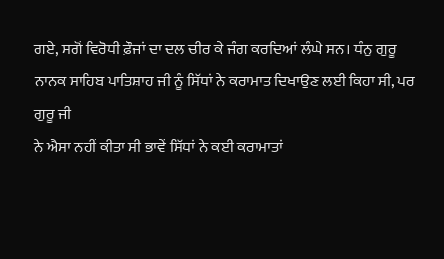ਗਏ, ਸਗੋਂ ਵਿਰੋਧੀ ਫ਼ੌਜਾਂ ਦਾ ਦਲ ਚੀਰ ਕੇ ਜੰਗ ਕਰਦਿਆਂ ਲੰਘੇ ਸਨ। ਧੰਨੁ ਗੁਰੂ
ਨਾਨਕ ਸਾਹਿਬ ਪਾਤਿਸ਼ਾਹ ਜੀ ਨੂੰ ਸਿੱਧਾਂ ਨੇ ਕਰਾਮਾਤ ਦਿਖਾਉਣ ਲਈ ਕਿਹਾ ਸੀ, ਪਰ ਗੁਰੂ ਜੀ
ਨੇ ਐਸਾ ਨਹੀਂ ਕੀਤਾ ਸੀ ਭਾਵੇਂ ਸਿੱਧਾਂ ਨੇ ਕਈ ਕਰਾਮਾਤਾਂ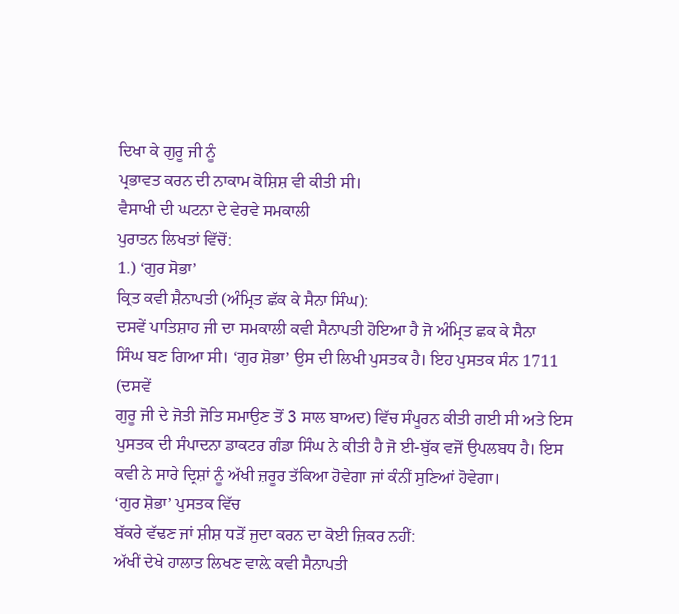ਦਿਖਾ ਕੇ ਗੁਰੂ ਜੀ ਨੂੰ
ਪ੍ਰਭਾਵਤ ਕਰਨ ਦੀ ਨਾਕਾਮ ਕੋਸ਼ਿਸ਼ ਵੀ ਕੀਤੀ ਸੀ।
ਵੈਸਾਖੀ ਦੀ ਘਟਨਾ ਦੇ ਵੇਰਵੇ ਸਮਕਾਲੀ
ਪੁਰਾਤਨ ਲਿਖਤਾਂ ਵਿੱਚੋਂ:
1.) ‘ਗੁਰ ਸੋਭਾ’
ਕ੍ਰਿਤ ਕਵੀ ਸ਼ੈਨਾਪਤੀ (ਅੰਮ੍ਰਿਤ ਛੱਕ ਕੇ ਸੈਨਾ ਸਿੰਘ):
ਦਸਵੇਂ ਪਾਤਿਸ਼ਾਹ ਜੀ ਦਾ ਸਮਕਾਲੀ ਕਵੀ ਸੈਨਾਪਤੀ ਹੋਇਆ ਹੈ ਜੋ ਅੰਮ੍ਰਿਤ ਛਕ ਕੇ ਸੈਨਾ
ਸਿੰਘ ਬਣ ਗਿਆ ਸੀ। ‘ਗੁਰ ਸ਼ੋਭਾ’ ਉਸ ਦੀ ਲਿਖੀ ਪੁਸਤਕ ਹੈ। ਇਹ ਪੁਸਤਕ ਸੰਨ 1711 (ਦਸਵੇਂ
ਗੁਰੂ ਜੀ ਦੇ ਜੋਤੀ ਜੋਤਿ ਸਮਾਉਣ ਤੋਂ 3 ਸਾਲ ਬਾਅਦ) ਵਿੱਚ ਸੰਪੂਰਨ ਕੀਤੀ ਗਈ ਸੀ ਅਤੇ ਇਸ
ਪੁਸਤਕ ਦੀ ਸੰਪਾਦਨਾ ਡਾਕਟਰ ਗੰਡਾ ਸਿੰਘ ਨੇ ਕੀਤੀ ਹੈ ਜੋ ਈ-ਬੁੱਕ ਵਜੋਂ ਉਪਲਬਧ ਹੈ। ਇਸ
ਕਵੀ ਨੇ ਸਾਰੇ ਦ੍ਰਿਸ਼ਾਂ ਨੂੰ ਅੱਖੀ ਜ਼ਰੂਰ ਤੱਕਿਆ ਹੋਵੇਗਾ ਜਾਂ ਕੰਨੀਂ ਸੁਣਿਆਂ ਹੋਵੇਗਾ।
‘ਗੁਰ ਸ਼ੋਭਾ’ ਪੁਸਤਕ ਵਿੱਚ
ਬੱਕਰੇ ਵੱਢਣ ਜਾਂ ਸ਼ੀਸ਼ ਧੜੋਂ ਜੁਦਾ ਕਰਨ ਦਾ ਕੋਈ ਜ਼ਿਕਰ ਨਹੀਂ:
ਅੱਖੀਂ ਦੇਖੇ ਹਾਲਾਤ ਲਿਖਣ ਵਾਲ਼ੇ ਕਵੀ ਸੈਨਾਪਤੀ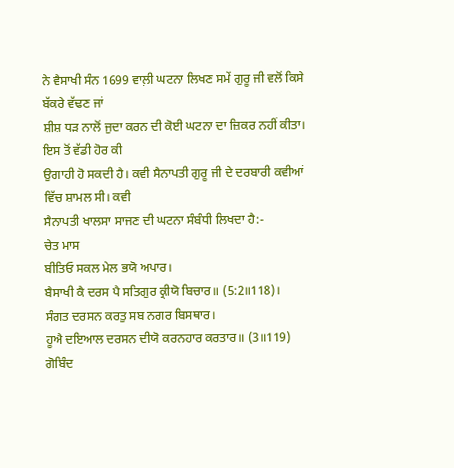ਨੇ ਵੈਸਾਖੀ ਸੰਨ 1699 ਵਾਲ਼ੀ ਘਟਨਾ ਲਿਖਣ ਸਮੇਂ ਗੁਰੂ ਜੀ ਵਲੋਂ ਕਿਸੇ ਬੱਕਰੇ ਵੱਢਣ ਜਾਂ
ਸ਼ੀਸ਼ ਧੜ ਨਾਲੋਂ ਜੁਦਾ ਕਰਨ ਦੀ ਕੋਈ ਘਟਨਾ ਦਾ ਜ਼ਿਕਰ ਨਹੀਂ ਕੀਤਾ। ਇਸ ਤੋਂ ਵੱਡੀ ਹੋਰ ਕੀ
ਉਗਾਹੀ ਹੋ ਸਕਦੀ ਹੈ। ਕਵੀ ਸੈਨਾਪਤੀ ਗੁਰੂ ਜੀ ਦੇ ਦਰਬਾਰੀ ਕਵੀਆਂ ਵਿੱਚ ਸ਼ਾਮਲ ਸੀ। ਕਵੀ
ਸੈਨਾਪਤੀ ਖਾਲਸਾ ਸਾਜਣ ਦੀ ਘਟਨਾ ਸੰਬੰਧੀ ਲਿਖਦਾ ਹੈ:-
ਚੇਤ ਮਾਸ
ਬੀਤਿਓ ਸਕਲ ਮੇਲ ਭਯੋ ਅਪਾਰ।
ਬੈਸਾਖੀ ਕੈ ਦਰਸ ਪੈ ਸਤਿਗੁਰ ਕ੍ਰੀਯੋ ਬਿਚਾਰ॥ (5:2॥118)।
ਸੰਗਤ ਦਰਸਨ ਕਰਤੁ ਸਬ ਨਗਰ ਬਿਸਥਾਰ।
ਹੂਐ ਦਇਆਲ ਦਰਸਨ ਦੀਯੋ ਕਰਨਹਾਰ ਕਰਤਾਰ॥ (3॥119)
ਗੋਬਿੰਦ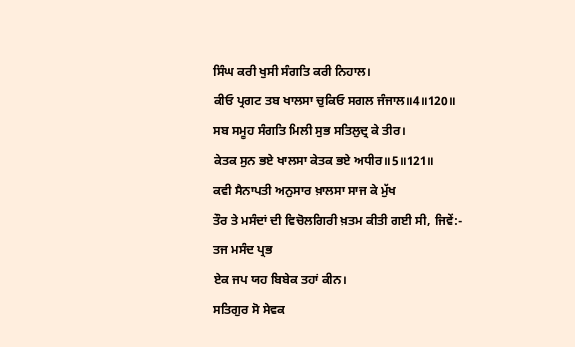ਸਿੰਘ ਕਰੀ ਖੁਸੀ ਸੰਗਤਿ ਕਰੀ ਨਿਹਾਲ।
ਕੀਓ ਪ੍ਰਗਟ ਤਬ ਖਾਲਸਾ ਚੁਕਿਓ ਸਗਲ ਜੰਜਾਲ॥4॥120॥
ਸਬ ਸਮੂਹ ਸੰਗਤਿ ਮਿਲੀ ਸੁਭ ਸਤਿਲੁਦ੍ਰ ਕੇ ਤੀਰ।
ਕੇਤਕ ਸੁਨ ਭਏ ਖਾਲਸਾ ਕੇਤਕ ਭਏ ਅਧੀਰ॥5॥121॥
ਕਵੀ ਸੈਨਾਪਤੀ ਅਨੁਸਾਰ ਖ਼ਾਲਸਾ ਸਾਜ ਕੇ ਮੁੱਖ
ਤੌਰ ਤੇ ਮਸੰਦਾਂ ਦੀ ਵਿਚੋਲਗਿਰੀ ਖ਼ਤਮ ਕੀਤੀ ਗਈ ਸੀ, ਜਿਵੇਂ:-
ਤਜ ਮਸੰਦ ਪ੍ਰਭ
ਏਕ ਜਪ ਯਹ ਬਿਬੇਕ ਤਹਾਂ ਕੀਨ।
ਸਤਿਗੁਰ ਸੋ ਸੇਵਕ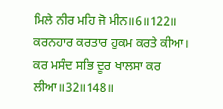ਮਿਲੇ ਨੀਰ ਮਹਿ ਜੋ ਮੀਨ॥6॥122॥
ਕਰਨਹਾਰ ਕਰਤਾਰ ਹੁਕਮ ਕਰਤੇ ਕੀਆ।
ਕਰ ਮਸੰਦ ਸਭਿ ਦੂਰ ਖਾਲਸਾ ਕਰ ਲੀਆ॥32॥148॥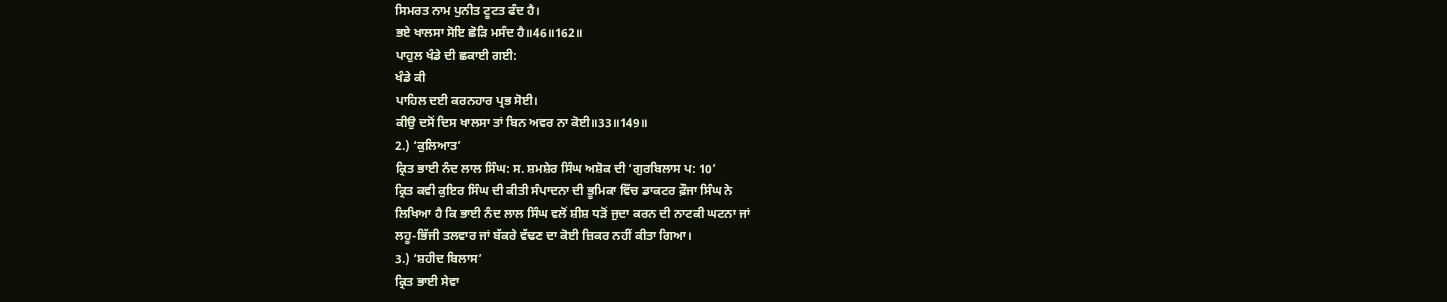ਸਿਮਰਤ ਨਾਮ ਪੁਨੀਤ ਟੂਟਤ ਫੰਦ ਹੈ।
ਭਏ ਖਾਲਸਾ ਸੋਇ ਛੋੜਿ ਮਸੰਦ ਹੈ॥46॥162॥
ਪਾਹੁਲ ਖੰਡੇ ਦੀ ਛਕਾਈ ਗਈ:
ਖੰਡੇ ਕੀ
ਪਾਹਿਲ ਦਈ ਕਰਨਹਾਰ ਪ੍ਰਭ ਸੋਈ।
ਕੀਉ ਦਸੋਂ ਦਿਸ ਖਾਲਸਾ ਤਾਂ ਬਿਨ ਅਵਰ ਨਾ ਕੋਈ॥33॥149॥
2.) ‘ਕੁਲਿਆਤ’
ਕ੍ਰਿਤ ਭਾਈ ਨੰਦ ਲਾਲ ਸਿੰਘ: ਸ. ਸ਼ਮਸ਼ੇਰ ਸਿੰਘ ਅਸ਼ੋਕ ਦੀ ‘ਗੁਰਬਿਲਾਸ ਪ: 10’
ਕ੍ਰਿਤ ਕਵੀ ਕੁਇਰ ਸਿੰਘ ਦੀ ਕੀਤੀ ਸੰਪਾਦਨਾ ਦੀ ਭੂਮਿਕਾ ਵਿੱਚ ਡਾਕਟਰ ਫ਼ੌਜਾ ਸਿੰਘ ਨੇ
ਲਿਖਿਆ ਹੈ ਕਿ ਭਾਈ ਨੰਦ ਲਾਲ ਸਿੰਘ ਵਲੋਂ ਸ਼ੀਸ਼ ਧੜੋਂ ਜੁਦਾ ਕਰਨ ਦੀ ਨਾਟਕੀ ਘਟਨਾ ਜਾਂ
ਲਹੂ-ਭਿੱਜੀ ਤਲਵਾਰ ਜਾਂ ਬੱਕਰੇ ਵੱਢਣ ਦਾ ਕੋਈ ਜ਼ਿਕਰ ਨਹੀਂ ਕੀਤਾ ਗਿਆ।
3.) ‘ਸ਼ਹੀਦ ਬਿਲਾਸ’
ਕ੍ਰਿਤ ਭਾਈ ਸੇਵਾ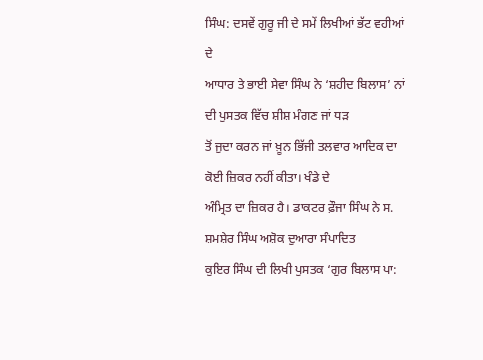ਸਿੰਘ: ਦਸਵੇਂ ਗੁਰੂ ਜੀ ਦੇ ਸਮੇਂ ਲਿਖੀਆਂ ਭੱਟ ਵਹੀਆਂ ਦੇ
ਆਧਾਰ ਤੇ ਭਾਈ ਸੇਵਾ ਸਿੰਘ ਨੇ ‘ਸ਼ਹੀਦ ਬਿਲਾਸ’ ਨਾਂ ਦੀ ਪੁਸਤਕ ਵਿੱਚ ਸ਼ੀਸ਼ ਮੰਗਣ ਜਾਂ ਧੜ
ਤੋਂ ਜੁਦਾ ਕਰਨ ਜਾਂ ਖ਼ੂਨ ਭਿੱਜੀ ਤਲਵਾਰ ਆਦਿਕ ਦਾ ਕੋਈ ਜ਼ਿਕਰ ਨਹੀਂ ਕੀਤਾ। ਖੰਡੇ ਦੇ
ਅੰਮ੍ਰਿਤ ਦਾ ਜ਼ਿਕਰ ਹੈ। ਡਾਕਟਰ ਫ਼ੌਜਾ ਸਿੰਘ ਨੇ ਸ. ਸ਼ਮਸ਼ੇਰ ਸਿੰਘ ਅਸ਼ੋਕ ਦੁਆਰਾ ਸੰਪਾਦਿਤ
ਕੁਇਰ ਸਿੰਘ ਦੀ ਲਿਖੀ ਪੁਸਤਕ ‘ਗੁਰ ਬਿਲਾਸ ਪਾ: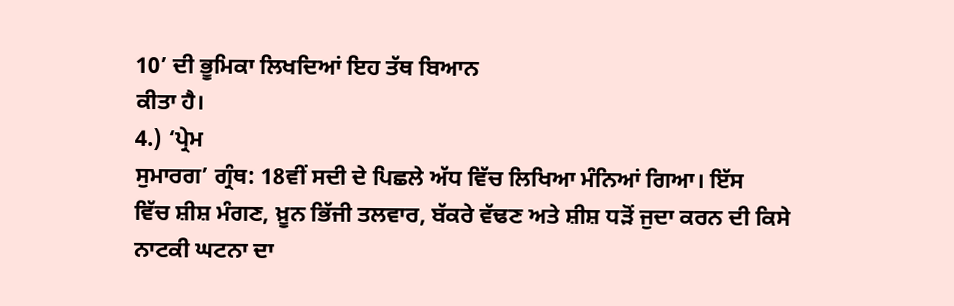10’ ਦੀ ਭੂਮਿਕਾ ਲਿਖਦਿਆਂ ਇਹ ਤੱਥ ਬਿਆਨ
ਕੀਤਾ ਹੈ।
4.) ‘ਪ੍ਰੇਮ
ਸੁਮਾਰਗ’ ਗ੍ਰੰਥ: 18ਵੀਂ ਸਦੀ ਦੇ ਪਿਛਲੇ ਅੱਧ ਵਿੱਚ ਲਿਖਿਆ ਮੰਨਿਆਂ ਗਿਆ। ਇੱਸ
ਵਿੱਚ ਸ਼ੀਸ਼ ਮੰਗਣ, ਖ਼ੂਨ ਭਿੱਜੀ ਤਲਵਾਰ, ਬੱਕਰੇ ਵੱਢਣ ਅਤੇ ਸ਼ੀਸ਼ ਧੜੋਂ ਜੁਦਾ ਕਰਨ ਦੀ ਕਿਸੇ
ਨਾਟਕੀ ਘਟਨਾ ਦਾ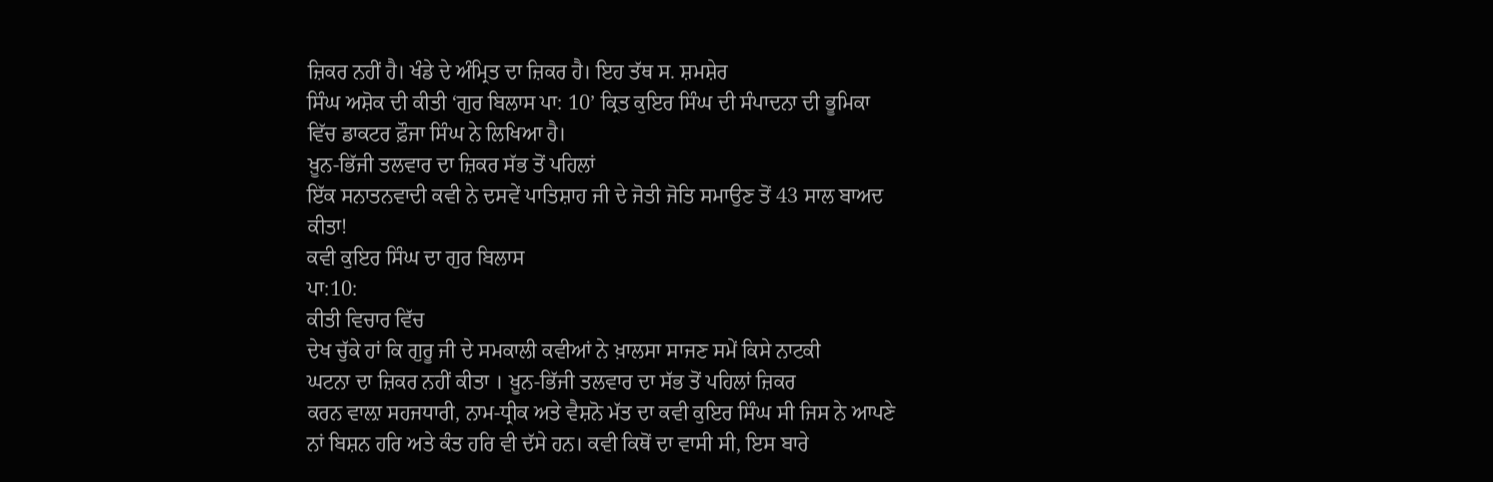ਜ਼ਿਕਰ ਨਹੀਂ ਹੈ। ਖੰਡੇ ਦੇ ਅੰਮ੍ਰਿਤ ਦਾ ਜ਼ਿਕਰ ਹੈ। ਇਹ ਤੱਥ ਸ. ਸ਼ਮਸ਼ੇਰ
ਸਿੰਘ ਅਸ਼ੋਕ ਦੀ ਕੀਤੀ ‘ਗੁਰ ਬਿਲਾਸ ਪਾ: 10’ ਕ੍ਰਿਤ ਕੁਇਰ ਸਿੰਘ ਦੀ ਸੰਪਾਦਨਾ ਦੀ ਭੂਮਿਕਾ
ਵਿੱਚ ਡਾਕਟਰ ਫ਼ੌਜਾ ਸਿੰਘ ਨੇ ਲਿਖਿਆ ਹੈ।
ਖ਼ੂਨ-ਭਿੱਜੀ ਤਲਵਾਰ ਦਾ ਜ਼ਿਕਰ ਸੱਭ ਤੋਂ ਪਹਿਲਾਂ
ਇੱਕ ਸਨਾਤਨਵਾਦੀ ਕਵੀ ਨੇ ਦਸਵੇਂ ਪਾਤਿਸ਼ਾਹ ਜੀ ਦੇ ਜੋਤੀ ਜੋਤਿ ਸਮਾਉਣ ਤੋਂ 43 ਸਾਲ ਬਾਅਦ
ਕੀਤਾ!
ਕਵੀ ਕੁਇਰ ਸਿੰਘ ਦਾ ਗੁਰ ਬਿਲਾਸ
ਪਾ:10:
ਕੀਤੀ ਵਿਚਾਰ ਵਿੱਚ
ਦੇਖ ਚੁੱਕੇ ਹਾਂ ਕਿ ਗੁਰੂ ਜੀ ਦੇ ਸਮਕਾਲੀ ਕਵੀਆਂ ਨੇ ਖ਼ਾਲਸਾ ਸਾਜਣ ਸਮੇਂ ਕਿਸੇ ਨਾਟਕੀ
ਘਟਨਾ ਦਾ ਜ਼ਿਕਰ ਨਹੀਂ ਕੀਤਾ । ਖ਼ੂਨ-ਭਿੱਜੀ ਤਲਵਾਰ ਦਾ ਸੱਭ ਤੋਂ ਪਹਿਲਾਂ ਜ਼ਿਕਰ
ਕਰਨ ਵਾਲ਼ਾ ਸਹਜਧਾਰੀ, ਨਾਮ-ਧ੍ਰੀਕ ਅਤੇ ਵੈਸ਼ਨੋ ਮੱਤ ਦਾ ਕਵੀ ਕੁਇਰ ਸਿੰਘ ਸੀ ਜਿਸ ਨੇ ਆਪਣੇ
ਨਾਂ ਬਿਸ਼ਨ ਹਰਿ ਅਤੇ ਕੰਤ ਹਰਿ ਵੀ ਦੱਸੇ ਹਨ। ਕਵੀ ਕਿਥੋਂ ਦਾ ਵਾਸੀ ਸੀ, ਇਸ ਬਾਰੇ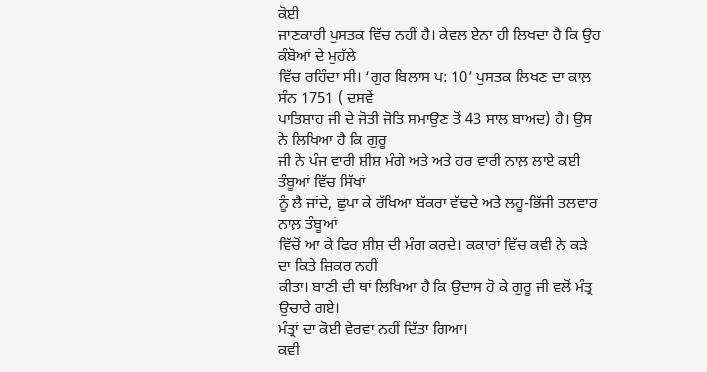ਕੋਈ
ਜਾਣਕਾਰੀ ਪੁਸਤਕ ਵਿੱਚ ਨਹੀਂ ਹੈ। ਕੇਵਲ ਏਨਾ ਹੀ ਲਿਖਦਾ ਹੈ ਕਿ ਉਹ ਕੰਬੋਆਂ ਦੇ ਮੁਹੱਲੇ
ਵਿੱਚ ਰਹਿੰਦਾ ਸੀ। ‘ਗੁਰ ਬਿਲਾਸ ਪ: 10’ ਪੁਸਤਕ ਲਿਖਣ ਦਾ ਕਾਲ਼ ਸੰਨ 1751 ( ਦਸਵੇਂ
ਪਾਤਿਸ਼ਾਹ ਜੀ ਦੇ ਜੋਤੀ ਜੋਤਿ ਸਮਾਉਣ ਤੋਂ 43 ਸਾਲ ਬਾਅਦ) ਹੈ। ਉਸ ਨੇ ਲਿਖਿਆ ਹੈ ਕਿ ਗੁਰੂ
ਜੀ ਨੇ ਪੰਜ ਵਾਰੀ ਸ਼ੀਸ਼ ਮੰਗੇ ਅਤੇ ਅਤੇ ਹਰ ਵਾਰੀ ਨਾਲ਼ ਲਾਏ ਕਈ ਤੰਬੂਆਂ ਵਿੱਚ ਸਿੱਖਾਂ
ਨੂੰ ਲੈ ਜਾਂਦੇ, ਛੁਪਾ ਕੇ ਰੱਖਿਆ ਬੱਕਰਾ ਵੱਢਦੇ ਅਤੇ ਲਹੂ-ਭਿੱਜੀ ਤਲਵਾਰ ਨਾਲ਼ ਤੰਬੂਆਂ
ਵਿੱਚੋਂ ਆ ਕੇ ਫਿਰ ਸ਼ੀਸ਼ ਦੀ ਮੰਗ ਕਰਦੇ। ਕਕਾਰਾਂ ਵਿੱਚ ਕਵੀ ਨੇ ਕੜੇ ਦਾ ਕਿਤੇ ਜ਼ਿਕਰ ਨਹੀਂ
ਕੀਤਾ। ਬਾਣੀ ਦੀ ਥਾਂ ਲਿਖਿਆ ਹੈ ਕਿ ਉਦਾਸ ਹੋ ਕੇ ਗੁਰੂ ਜੀ ਵਲੋਂ ਮੰਤ੍ਰ ਉਚਾਰੇ ਗਏ।
ਮੰਤ੍ਰਾਂ ਦਾ ਕੋਈ ਵੇਰਵਾ ਨਹੀਂ ਦਿੱਤਾ ਗਿਆ।
ਕਵੀ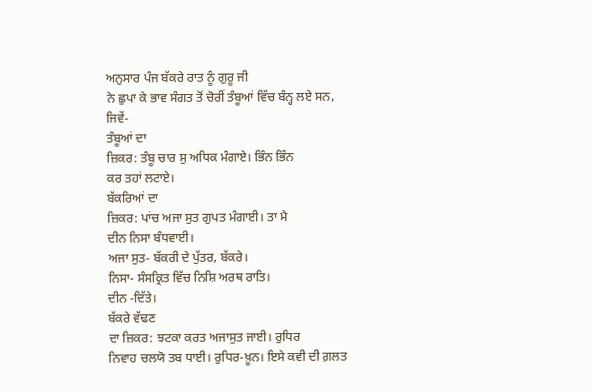ਅਨੁਸਾਰ ਪੰਜ ਬੱਕਰੇ ਰਾਤ ਨੂੰ ਗੁਰੂ ਜੀ
ਨੇ ਛੁਪਾ ਕੇ ਭਾਵ ਸੰਗਤ ਤੋਂ ਚੋਰੀਂ ਤੰਬੂਆਂ ਵਿੱਚ ਬੰਨ੍ਹ ਲਏ ਸਨ, ਜਿਵੇਂ-
ਤੰਬੂਆਂ ਦਾ
ਜ਼ਿਕਰ: ਤੰਬੂ ਚਾਰ ਸੁ ਅਧਿਕ ਮੰਗਾਏ। ਭਿੰਨ ਭਿੰਨ
ਕਰ ਤਹਾਂ ਲਟਾਏ।
ਬੱਕਰਿਆਂ ਦਾ
ਜ਼ਿਕਰ: ਪਾਂਚ ਅਜਾ ਸੁਤ ਗੁਪਤ ਮੰਗਾਈ। ਤਾ ਮੈ
ਦੀਨ ਨਿਸਾ ਬੰਧਵਾਈ।
ਅਜਾ ਸੁਤ- ਬੱਕਰੀ ਦੇ ਪੁੱਤਰ, ਬੱਕਰੇ।
ਨਿਸਾ- ਸੰਸਕ੍ਰਿਤ ਵਿੱਚ ਨਿਸ਼ਿ ਅਰਥ ਰਾਤਿ।
ਦੀਨ -ਦਿੱਤੇ।
ਬੱਕਰੇ ਵੱਢਣ
ਦਾ ਜ਼ਿਕਰ: ਝਟਕਾ ਕਰਤ ਅਜਾਸੁਤ ਜਾਈ। ਰੁਧਿਰ
ਨਿਵਾਹ ਚਲਯੋ ਤਬ ਧਾਈ। ਰੁਧਿਰ-ਖ਼ੂਨ। ਇਸੇ ਕਵੀ ਦੀ ਗ਼ਲਤ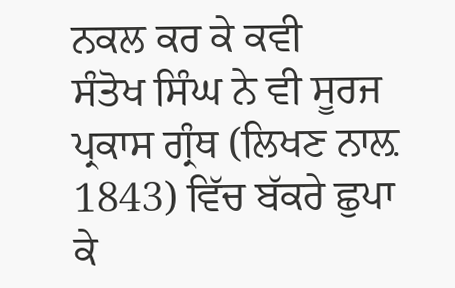ਨਕਲ ਕਰ ਕੇ ਕਵੀ
ਸੰਤੋਖ ਸਿੰਘ ਨੇ ਵੀ ਸੂਰਜ ਪ੍ਰਕਾਸ ਗ੍ਰੰਥ (ਲਿਖਣ ਨਾਲ਼ 1843) ਵਿੱਚ ਬੱਕਰੇ ਛੁਪਾ
ਕੇ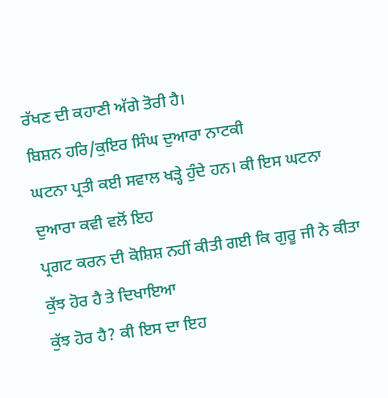ਰੱਖਣ ਦੀ ਕਹਾਣੀ ਅੱਗੇ ਤੋਰੀ ਹੈ।
ਬਿਸ਼ਨ ਹਰਿ/ਕੁਇਰ ਸਿੰਘ ਦੁਆਰਾ ਨਾਟਕੀ
ਘਟਨਾ ਪ੍ਰਤੀ ਕਈ ਸਵਾਲ ਖੜ੍ਹੇ ਹੁੰਦੇ ਹਨ। ਕੀ ਇਸ ਘਟਨਾ ਦੁਆਰਾ ਕਵੀ ਵਲੋਂ ਇਹ
ਪ੍ਰਗਟ ਕਰਨ ਦੀ ਕੋਸ਼ਿਸ਼ ਨਹੀਂ ਕੀਤੀ ਗਈ ਕਿ ਗੁਰੂ ਜੀ ਨੇ ਕੀਤਾ ਕੁੱਝ ਹੋਰ ਹੈ ਤੇ ਦਿਖਾਇਆ
ਕੁੱਝ ਹੋਰ ਹੈ? ਕੀ ਇਸ ਦਾ ਇਹ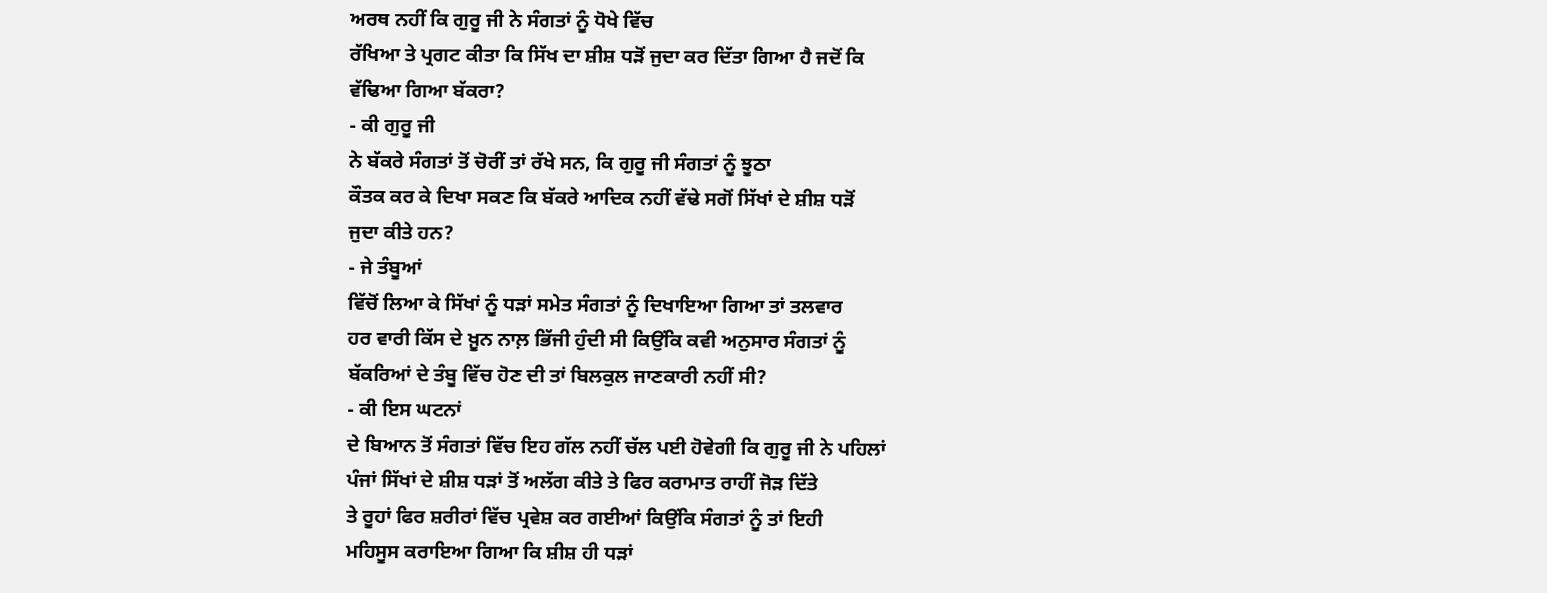ਅਰਥ ਨਹੀਂ ਕਿ ਗੁਰੂ ਜੀ ਨੇ ਸੰਗਤਾਂ ਨੂੰ ਧੋਖੇ ਵਿੱਚ
ਰੱਖਿਆ ਤੇ ਪ੍ਰਗਟ ਕੀਤਾ ਕਿ ਸਿੱਖ ਦਾ ਸ਼ੀਸ਼ ਧੜੋਂ ਜੁਦਾ ਕਰ ਦਿੱਤਾ ਗਿਆ ਹੈ ਜਦੋਂ ਕਿ
ਵੱਢਿਆ ਗਿਆ ਬੱਕਰਾ?
- ਕੀ ਗੁਰੂ ਜੀ
ਨੇ ਬੱਕਰੇ ਸੰਗਤਾਂ ਤੋਂ ਚੋਰੀਂ ਤਾਂ ਰੱਖੇ ਸਨ, ਕਿ ਗੁਰੂ ਜੀ ਸੰਗਤਾਂ ਨੂੰ ਝੂਠਾ
ਕੌਤਕ ਕਰ ਕੇ ਦਿਖਾ ਸਕਣ ਕਿ ਬੱਕਰੇ ਆਦਿਕ ਨਹੀਂ ਵੱਢੇ ਸਗੋਂ ਸਿੱਖਾਂ ਦੇ ਸ਼ੀਸ਼ ਧੜੋਂ
ਜੁਦਾ ਕੀਤੇ ਹਨ?
- ਜੇ ਤੰਬੂਆਂ
ਵਿੱਚੋਂ ਲਿਆ ਕੇ ਸਿੱਖਾਂ ਨੂੰ ਧੜਾਂ ਸਮੇਤ ਸੰਗਤਾਂ ਨੂੰ ਦਿਖਾਇਆ ਗਿਆ ਤਾਂ ਤਲਵਾਰ
ਹਰ ਵਾਰੀ ਕਿੱਸ ਦੇ ਖ਼ੂਨ ਨਾਲ਼ ਭਿੱਜੀ ਹੁੰਦੀ ਸੀ ਕਿਉਂਕਿ ਕਵੀ ਅਨੁਸਾਰ ਸੰਗਤਾਂ ਨੂੰ
ਬੱਕਰਿਆਂ ਦੇ ਤੰਬੂ ਵਿੱਚ ਹੋਣ ਦੀ ਤਾਂ ਬਿਲਕੁਲ ਜਾਣਕਾਰੀ ਨਹੀਂ ਸੀ?
- ਕੀ ਇਸ ਘਟਨਾਂ
ਦੇ ਬਿਆਨ ਤੋਂ ਸੰਗਤਾਂ ਵਿੱਚ ਇਹ ਗੱਲ ਨਹੀਂ ਚੱਲ ਪਈ ਹੋਵੇਗੀ ਕਿ ਗੁਰੂ ਜੀ ਨੇ ਪਹਿਲਾਂ
ਪੰਜਾਂ ਸਿੱਖਾਂ ਦੇ ਸ਼ੀਸ਼ ਧੜਾਂ ਤੋਂ ਅਲੱਗ ਕੀਤੇ ਤੇ ਫਿਰ ਕਰਾਮਾਤ ਰਾਹੀਂ ਜੋੜ ਦਿੱਤੇ
ਤੇ ਰੂਹਾਂ ਫਿਰ ਸ਼ਰੀਰਾਂ ਵਿੱਚ ਪ੍ਰਵੇਸ਼ ਕਰ ਗਈਆਂ ਕਿਉਂਕਿ ਸੰਗਤਾਂ ਨੂੰ ਤਾਂ ਇਹੀ
ਮਹਿਸੂਸ ਕਰਾਇਆ ਗਿਆ ਕਿ ਸ਼ੀਸ਼ ਹੀ ਧੜਾਂ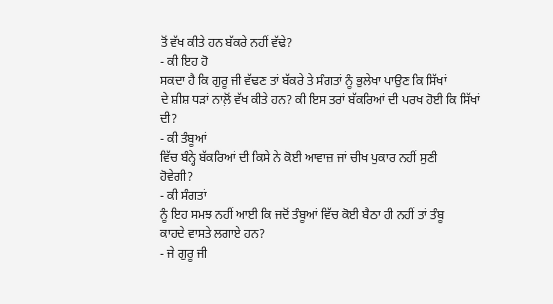ਤੋਂ ਵੱਖ ਕੀਤੇ ਹਨ ਬੱਕਰੇ ਨਹੀਂ ਵੱਢੇ?
- ਕੀ ਇਹ ਹੋ
ਸਕਦਾ ਹੈ ਕਿ ਗੁਰੂ ਜੀ ਵੱਢਣ ਤਾਂ ਬੱਕਰੇ ਤੇ ਸੰਗਤਾਂ ਨੂੰ ਭੁਲੇਖਾ ਪਾਉਣ ਕਿ ਸਿੱਖਾਂ
ਦੇ ਸ਼ੀਸ਼ ਧੜਾਂ ਨਾਲ਼ੋਂ ਵੱਖ ਕੀਤੇ ਹਨ? ਕੀ ਇਸ ਤਰਾਂ ਬੱਕਰਿਆਂ ਦੀ ਪਰਖ ਹੋਈ ਕਿ ਸਿੱਖਾਂ
ਦੀ?
- ਕੀ ਤੰਬੂਆਂ
ਵਿੱਚ ਬੰਨ੍ਹੇ ਬੱਕਰਿਆਂ ਦੀ ਕਿਸੇ ਨੇ ਕੋਈ ਆਵਾਜ਼ ਜਾਂ ਚੀਖ ਪੁਕਾਰ ਨਹੀਂ ਸੁਣੀ
ਹੋਵੇਗੀ?
- ਕੀ ਸੰਗਤਾਂ
ਨੂੰ ਇਹ ਸਮਝ ਨਹੀਂ ਆਈ ਕਿ ਜਦੋਂ ਤੰਬੂਆਂ ਵਿੱਚ ਕੋਈ ਬੈਠਾ ਹੀ ਨਹੀਂ ਤਾਂ ਤੰਬੂ
ਕਾਹਦੇ ਵਾਸਤੇ ਲਗਾਏ ਹਨ?
- ਜੇ ਗੁਰੂ ਜੀ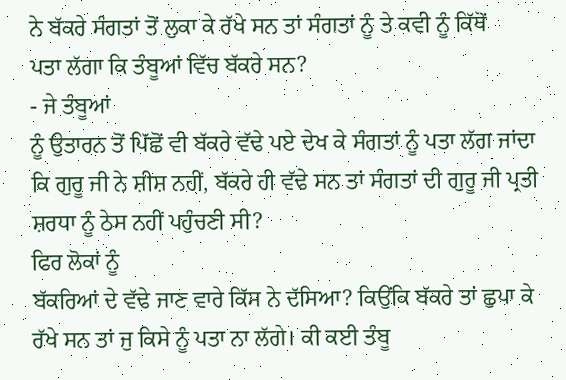ਨੇ ਬੱਕਰੇ ਸੰਗਤਾਂ ਤੋਂ ਲੁਕਾ ਕੇ ਰੱਖੇ ਸਨ ਤਾਂ ਸੰਗਤਾਂ ਨੂੰ ਤੇ ਕਵੀ ਨੂੰ ਕਿੱਥੋਂ
ਪਤਾ ਲੱਗਾ ਕਿ ਤੰਬੂਆਂ ਵਿੱਚ ਬੱਕਰੇ ਸਨ?
- ਜੇ ਤੰਬੂਆਂ
ਨੂੰ ਉਤਾਰਨ ਤੋਂ ਪਿੱਛੋਂ ਵੀ ਬੱਕਰੇ ਵੱਢੇ ਪਏ ਦੇਖ ਕੇ ਸੰਗਤਾਂ ਨੂੰ ਪਤਾ ਲੱਗ ਜਾਂਦਾ
ਕਿ ਗੁਰੂ ਜੀ ਨੇ ਸ਼ੀਸ਼ ਨਹੀਂ, ਬੱਕਰੇ ਹੀ ਵੱਢੇ ਸਨ ਤਾਂ ਸੰਗਤਾਂ ਦੀ ਗੁਰੂ ਜੀ ਪ੍ਰਤੀ
ਸ਼ਰਧਾ ਨੂੰ ਠੇਸ ਨਹੀਂ ਪਹੁੰਚਣੀ ਸੀ?
ਫਿਰ ਲੋਕਾਂ ਨੂੰ
ਬੱਕਰਿਆਂ ਦੇ ਵੱਢੇ ਜਾਣ ਵਾਰੇ ਕਿੱਸ ਨੇ ਦੱਸਿਆ? ਕਿਉਂਕਿ ਬੱਕਰੇ ਤਾਂ ਛੁਪਾ ਕੇ
ਰੱਖੇ ਸਨ ਤਾਂ ਜੁ ਕਿਸੇ ਨੂੰ ਪਤਾ ਨਾ ਲੱਗੇ। ਕੀ ਕਈ ਤੰਬੂ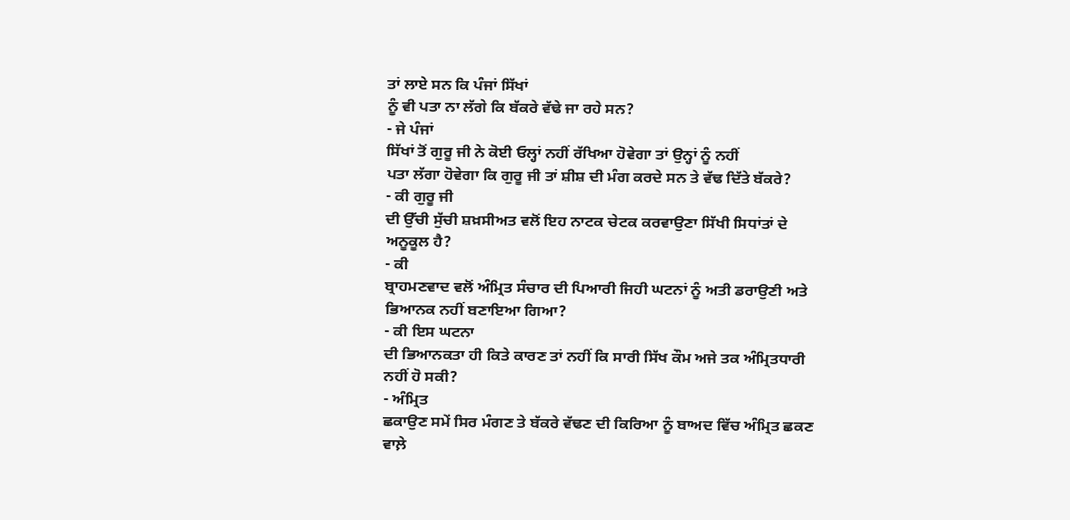ਤਾਂ ਲਾਏ ਸਨ ਕਿ ਪੰਜਾਂ ਸਿੱਖਾਂ
ਨੂੰ ਵੀ ਪਤਾ ਨਾ ਲੱਗੇ ਕਿ ਬੱਕਰੇ ਵੱਢੇ ਜਾ ਰਹੇ ਸਨ?
- ਜੇ ਪੰਜਾਂ
ਸਿੱਖਾਂ ਤੋਂ ਗੁਰੂ ਜੀ ਨੇ ਕੋਈ ਓਲ੍ਹਾਂ ਨਹੀਂ ਰੱਖਿਆ ਹੋਵੇਗਾ ਤਾਂ ਉਨ੍ਹਾਂ ਨੂੰ ਨਹੀਂ
ਪਤਾ ਲੱਗਾ ਹੋਵੇਗਾ ਕਿ ਗੁਰੂ ਜੀ ਤਾਂ ਸ਼ੀਸ਼ ਦੀ ਮੰਗ ਕਰਦੇ ਸਨ ਤੇ ਵੱਢ ਦਿੱਤੇ ਬੱਕਰੇ?
- ਕੀ ਗੁਰੂ ਜੀ
ਦੀ ਉੱਚੀ ਸੁੱਚੀ ਸ਼ਖ਼ਸੀਅਤ ਵਲੋਂ ਇਹ ਨਾਟਕ ਚੇਟਕ ਕਰਵਾਉਣਾ ਸਿੱਖੀ ਸਿਧਾਂਤਾਂ ਦੇ
ਅਨੂਕੂਲ ਹੈ?
- ਕੀ
ਬ੍ਰਾਹਮਣਵਾਦ ਵਲੋਂ ਅੰਮ੍ਰਿਤ ਸੰਚਾਰ ਦੀ ਪਿਆਰੀ ਜਿਹੀ ਘਟਨਾਂ ਨੂੰ ਅਤੀ ਡਰਾਉਣੀ ਅਤੇ
ਭਿਆਨਕ ਨਹੀਂ ਬਣਾਇਆ ਗਿਆ?
- ਕੀ ਇਸ ਘਟਨਾ
ਦੀ ਭਿਆਨਕਤਾ ਹੀ ਕਿਤੇ ਕਾਰਣ ਤਾਂ ਨਹੀਂ ਕਿ ਸਾਰੀ ਸਿੱਖ ਕੌਮ ਅਜੇ ਤਕ ਅੰਮ੍ਰਿਤਧਾਰੀ
ਨਹੀਂ ਹੋ ਸਕੀ?
- ਅੰਮ੍ਰਿਤ
ਛਕਾਉਣ ਸਮੇਂ ਸਿਰ ਮੰਗਣ ਤੇ ਬੱਕਰੇ ਵੱਢਣ ਦੀ ਕਿਰਿਆ ਨੂੰ ਬਾਅਦ ਵਿੱਚ ਅੰਮ੍ਰਿਤ ਛਕਣ
ਵਾਲ਼ੇ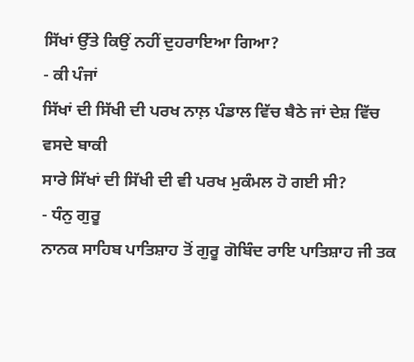ਸਿੱਖਾਂ ਉੱਤੇ ਕਿਉਂ ਨਹੀਂ ਦੁਹਰਾਇਆ ਗਿਆ?
- ਕੀ ਪੰਜਾਂ
ਸਿੱਖਾਂ ਦੀ ਸਿੱਖੀ ਦੀ ਪਰਖ ਨਾਲ਼ ਪੰਡਾਲ ਵਿੱਚ ਬੈਠੇ ਜਾਂ ਦੇਸ਼ ਵਿੱਚ ਵਸਦੇ ਬਾਕੀ
ਸਾਰੇ ਸਿੱਖਾਂ ਦੀ ਸਿੱਖੀ ਦੀ ਵੀ ਪਰਖ ਮੁਕੰਮਲ ਹੋ ਗਈ ਸੀ?
- ਧੰਨੁ ਗੁਰੂ
ਨਾਨਕ ਸਾਹਿਬ ਪਾਤਿਸ਼ਾਹ ਤੋਂ ਗੁਰੂ ਗੋਬਿੰਦ ਰਾਇ ਪਾਤਿਸ਼ਾਹ ਜੀ ਤਕ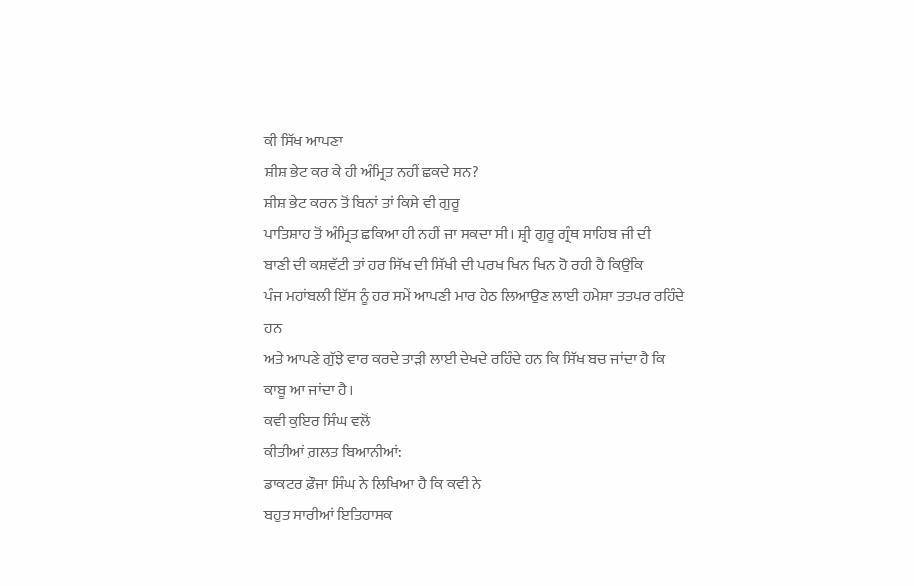ਕੀ ਸਿੱਖ ਆਪਣਾ
ਸ਼ੀਸ਼ ਭੇਟ ਕਰ ਕੇ ਹੀ ਅੰਮ੍ਰਿਤ ਨਹੀਂ ਛਕਦੇ ਸਨ?
ਸ਼ੀਸ਼ ਭੇਟ ਕਰਨ ਤੋਂ ਬਿਨਾਂ ਤਾਂ ਕਿਸੇ ਵੀ ਗੁਰੂ
ਪਾਤਿਸ਼ਾਹ ਤੋਂ ਅੰਮ੍ਰਿਤ ਛਕਿਆ ਹੀ ਨਹੀਂ ਜਾ ਸਕਦਾ ਸੀ। ਸ਼੍ਰੀ ਗੁਰੂ ਗ੍ਰੰਥ ਸਾਹਿਬ ਜੀ ਦੀ
ਬਾਣੀ ਦੀ ਕਸ਼ਵੱਟੀ ਤਾਂ ਹਰ ਸਿੱਖ ਦੀ ਸਿੱਖੀ ਦੀ ਪਰਖ ਖਿਨ ਖਿਨ ਹੋ ਰਹੀ ਹੈ ਕਿਉਂਕਿ
ਪੰਜ ਮਹਾਂਬਲੀ ਇੱਸ ਨੂੰ ਹਰ ਸਮੇਂ ਆਪਣੀ ਮਾਰ ਹੇਠ ਲਿਆਉਣ ਲਾਈ ਹਮੇਸ਼ਾ ਤਤਪਰ ਰਹਿੰਦੇ ਹਨ
ਅਤੇ ਆਪਣੇ ਗੁੱਝੇ ਵਾਰ ਕਰਦੇ ਤਾੜੀ ਲਾਈ ਦੇਖਦੇ ਰਹਿੰਦੇ ਹਨ ਕਿ ਸਿੱਖ ਬਚ ਜਾਂਦਾ ਹੈ ਕਿ
ਕਾਬੂ ਆ ਜਾਂਦਾ ਹੈ।
ਕਵੀ ਕੁਇਰ ਸਿੰਘ ਵਲੋਂ
ਕੀਤੀਆਂ ਗ਼ਲਤ ਬਿਆਨੀਆਂ:
ਡਾਕਟਰ ਫ਼ੌਜਾ ਸਿੰਘ ਨੇ ਲਿਖਿਆ ਹੈ ਕਿ ਕਵੀ ਨੇ
ਬਹੁਤ ਸਾਰੀਆਂ ਇਤਿਹਾਸਕ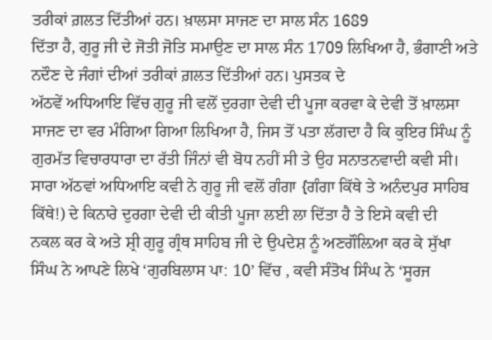ਤਰੀਕਾਂ ਗ਼ਲਤ ਦਿੱਤੀਆਂ ਹਨ। ਖ਼ਾਲਸਾ ਸਾਜਣ ਦਾ ਸਾਲ ਸੰਨ 1689
ਦਿੱਤਾ ਹੈ, ਗੁਰੂ ਜੀ ਦੇ ਜੋਤੀ ਜੋਤਿ ਸਮਾਉਣ ਦਾ ਸਾਲ ਸੰਨ 1709 ਲਿਖਿਆ ਹੈ, ਭੰਗਾਣੀ ਅਤੇ
ਨਦੌਣ ਦੇ ਜੰਗਾਂ ਦੀਆਂ ਤਰੀਕਾਂ ਗ਼ਲਤ ਦਿੱਤੀਆਂ ਹਨ। ਪੁਸਤਕ ਦੇ
ਅੱਠਵੇਂ ਅਧਿਆਇ ਵਿੱਚ ਗੁਰੂ ਜੀ ਵਲੋਂ ਦੁਰਗਾ ਦੇਵੀ ਦੀ ਪੂਜਾ ਕਰਵਾ ਕੇ ਦੇਵੀ ਤੋਂ ਖ਼ਾਲਸਾ
ਸਾਜਣ ਦਾ ਵਰ ਮੰਗਿਆ ਗਿਆ ਲਿਖਿਆ ਹੈ, ਜਿਸ ਤੋਂ ਪਤਾ ਲੱਗਦਾ ਹੈ ਕਿ ਕੁਇਰ ਸਿੰਘ ਨੂੰ
ਗੁਰਮੱਤ ਵਿਚਾਰਧਾਰਾ ਦਾ ਰੱਤੀ ਜਿੰਨਾਂ ਵੀ ਬੋਧ ਨਹੀਂ ਸੀ ਤੇ ਉਹ ਸਨਾਤਨਵਾਦੀ ਕਵੀ ਸੀ।
ਸਾਰਾ ਅੱਠਵਾਂ ਅਧਿਆਇ ਕਵੀ ਨੇ ਗੁਰੂ ਜੀ ਵਲੋਂ ਗੰਗਾ {ਗੰਗਾ ਕਿੱਥੇ ਤੇ ਅਨੰਦਪੁਰ ਸਾਹਿਬ
ਕਿੱਥੇ!) ਦੇ ਕਿਨਾਰੇ ਦੁਰਗਾ ਦੇਵੀ ਦੀ ਕੀਤੀ ਪੂਜਾ ਲਈ ਲਾ ਦਿੱਤਾ ਹੈ ਤੇ ਇਸੇ ਕਵੀ ਦੀ
ਨਕਲ ਕਰ ਕੇ ਅਤੇ ਸ਼੍ਰੀ ਗੁਰੂ ਗ੍ਰੰਥ ਸਾਹਿਬ ਜੀ ਦੇ ਉਪਦੇਸ਼ ਨੂੰ ਅਣਗੌਲ਼ਿਆ ਕਰ ਕੇ ਸੁੱਖਾ
ਸਿੰਘ ਨੇ ਆਪਣੇ ਲਿਖੇ ‘ਗੁਰਬਿਲਾਸ ਪਾ: 10’ ਵਿੱਚ , ਕਵੀ ਸੰਤੋਖ ਸਿੰਘ ਨੇ ‘ਸੂਰਜ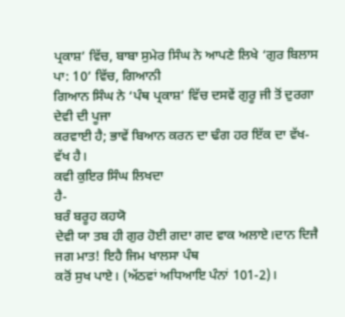ਪ੍ਰਕਾਸ਼’ ਵਿੱਚ, ਬਾਬਾ ਸੁਮੇਰ ਸਿੰਘ ਨੇ ਆਪਣੇ ਲਿਖੇ ‘ਗੁਰ ਬਿਲਾਸ ਪਾ: 10’ ਵਿੱਚ, ਗਿਆਨੀ
ਗਿਆਨ ਸਿੰਘ ਨੇ ‘ਪੰਥ ਪ੍ਰਕਾਸ਼’ ਵਿੱਚ ਦਸਵੇਂ ਗੁਰੂ ਜੀ ਤੋਂ ਦੁਰਗਾ ਦੇਵੀ ਦੀ ਪੂਜਾ
ਕਰਵਾਈ ਹੈ; ਭਾਵੇਂ ਬਿਆਨ ਕਰਨ ਦਾ ਢੰਗ ਹਰ ਇੱਕ ਦਾ ਵੱਖ-ਵੱਖ ਹੈ।
ਕਵੀ ਕੁਇਰ ਸਿੰਘ ਲਿਖਦਾ
ਹੈ-
ਬਰੰ ਬਰੂਹ ਕਹਯੋ
ਦੇਵੀ ਯਾ ਤਬ ਹੀ ਗੁਰ ਹੋਈ ਗਦਾ ਗਦ ਵਾਕ ਅਲਾਏ।ਦਾਨ ਦਿਜੈ ਜਗ ਮਾਤ! ਇਹੈ ਜਿਮ ਖਾਲਸਾ ਪੰਥ
ਕਰੋਂ ਸੁਖ ਪਾਏ। (ਅੱਠਵਾਂ ਅਧਿਆਇ ਪੰਨਾਂ 101-2)।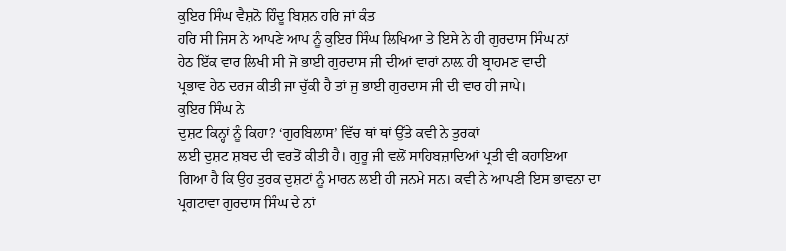ਕੁਇਰ ਸਿੰਘ ਵੈਸ਼ਨੋ ਹਿੰਦੂ ਬਿਸ਼ਨ ਹਰਿ ਜਾਂ ਕੰਤ
ਹਰਿ ਸੀ ਜਿਸ ਨੇ ਆਪਣੇ ਆਪ ਨੂੰ ਕੁਇਰ ਸਿੰਘ ਲਿਖਿਆ ਤੇ ਇਸੇ ਨੇ ਹੀ ਗੁਰਦਾਸ ਸਿੰਘ ਨਾਂ
ਹੇਠ ਇੱਕ ਵਾਰ ਲਿਖੀ ਸੀ ਜੋ ਭਾਈ ਗੁਰਦਾਸ ਜੀ ਦੀਆਂ ਵਾਰਾਂ ਨਾਲ਼ ਹੀ ਬ੍ਰਾਹਮਣ ਵਾਦੀ
ਪ੍ਰਭਾਵ ਹੇਠ ਦਰਜ ਕੀਤੀ ਜਾ ਚੁੱਕੀ ਹੈ ਤਾਂ ਜੁ ਭਾਈ ਗੁਰਦਾਸ ਜੀ ਦੀ ਵਾਰ ਹੀ ਜਾਪੇ।
ਕੁਇਰ ਸਿੰਘ ਨੇ
ਦੁਸ਼ਟ ਕਿਨ੍ਹਾਂ ਨੂੰ ਕਿਹਾ? ‘ਗੁਰਬਿਲਾਸ’ ਵਿੱਚ ਥਾਂ ਥਾਂ ਉੱਤੇ ਕਵੀ ਨੇ ਤੁਰਕਾਂ
ਲਈ ਦੁਸ਼ਟ ਸ਼ਬਦ ਦੀ ਵਰਤੋਂ ਕੀਤੀ ਹੈ। ਗੁਰੂ ਜੀ ਵਲੋਂ ਸਾਹਿਬਜ਼ਾਦਿਆਂ ਪ੍ਰਤੀ ਵੀ ਕਹਾਇਆ
ਗਿਆ ਹੈ ਕਿ ਉਹ ਤੁਰਕ ਦੁਸ਼ਟਾਂ ਨੂੰ ਮਾਰਨ ਲਈ ਹੀ ਜਨਮੇ ਸਨ। ਕਵੀ ਨੇ ਆਪਣੀ ਇਸ ਭਾਵਨਾ ਦਾ
ਪ੍ਰਗਟਾਵਾ ਗੁਰਦਾਸ ਸਿੰਘ ਦੇ ਨਾਂ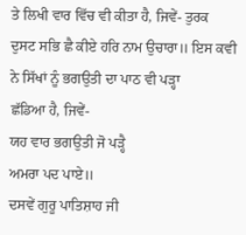ਤੇ ਲਿਖੀ ਵਾਰ ਵਿੱਚ ਵੀ ਕੀਤਾ ਹੈ, ਜਿਵੇਂ- ਤੁਰਕ
ਦੁਸਟ ਸਭਿ ਛੈ ਕੀਏ ਹਰਿ ਨਾਮ ਉਚਾਰਾ॥ ਇਸ ਕਵੀ ਨੇ ਸਿੱਖਾਂ ਨੂੰ ਭਗਉਤੀ ਦਾ ਪਾਠ ਵੀ ਪੜ੍ਹਾ
ਛੱਡਿਆ ਹੈ, ਜਿਵੇਂ-
ਯਹ ਵਾਰ ਭਗਉਤੀ ਜੋ ਪੜ੍ਹੈ
ਅਮਰਾ ਪਦ ਪਾਏ॥
ਦਸਵੇਂ ਗੁਰੂ ਪਾਤਿਸ਼ਾਹ ਜੀ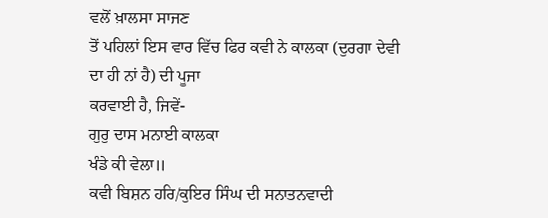ਵਲੋਂ ਖ਼ਾਲਸਾ ਸਾਜਣ
ਤੋਂ ਪਹਿਲਾਂ ਇਸ ਵਾਰ ਵਿੱਚ ਫਿਰ ਕਵੀ ਨੇ ਕਾਲਕਾ (ਦੁਰਗਾ ਦੇਵੀ ਦਾ ਹੀ ਨਾਂ ਹੈ) ਦੀ ਪੂਜਾ
ਕਰਵਾਈ ਹੈ, ਜਿਵੇਂ-
ਗੁਰੁ ਦਾਸ ਮਨਾਈ ਕਾਲਕਾ
ਖੰਡੇ ਕੀ ਵੇਲਾ॥
ਕਵੀ ਬਿਸ਼ਨ ਹਰਿ/ਕੁਇਰ ਸਿੰਘ ਦੀ ਸਨਾਤਨਵਾਦੀ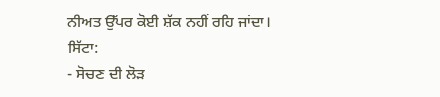ਨੀਅਤ ਉੱਪਰ ਕੋਈ ਸ਼ੱਕ ਨਹੀਂ ਰਹਿ ਜਾਂਦਾ।
ਸਿੱਟਾ:
- ਸੋਚਣ ਦੀ ਲੋੜ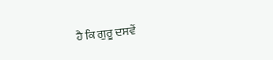ਹੈ ਕਿ ਗੁਰੂ ਦਸਵੇਂ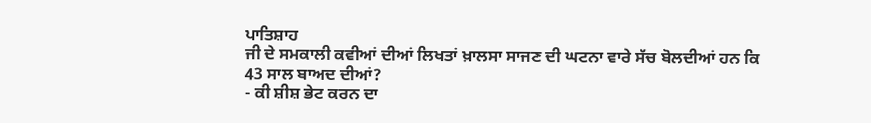ਪਾਤਿਸ਼ਾਹ
ਜੀ ਦੇ ਸਮਕਾਲੀ ਕਵੀਆਂ ਦੀਆਂ ਲਿਖਤਾਂ ਖ਼ਾਲਸਾ ਸਾਜਣ ਦੀ ਘਟਨਾ ਵਾਰੇ ਸੱਚ ਬੋਲਦੀਆਂ ਹਨ ਕਿ
43 ਸਾਲ ਬਾਅਦ ਦੀਆਂ?
- ਕੀ ਸ਼ੀਸ਼ ਭੇਟ ਕਰਨ ਦਾ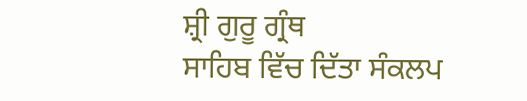ਸ਼੍ਰੀ ਗੁਰੂ ਗ੍ਰੰਥ
ਸਾਹਿਬ ਵਿੱਚ ਦਿੱਤਾ ਸੰਕਲਪ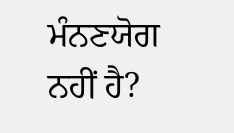ਮੰਨਣਯੋਗ ਨਹੀਂ ਹੈ?